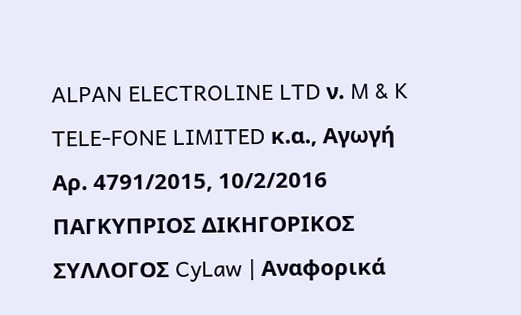ALPAN ELECTROLINE LTD ν. M & K TELE-FONE LIMITED κ.α., Αγωγή Αρ. 4791/2015, 10/2/2016 ΠΑΓΚΥΠΡΙΟΣ ΔΙΚΗΓΟΡΙΚΟΣ ΣΥΛΛΟΓΟΣ CyLaw | Αναφορικά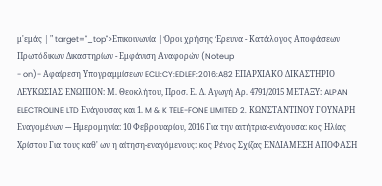μ'εμάς | " target="_top">Επικοινωνία | Όροι χρήσης Έρευνα - Κατάλογος Αποφάσεων Πρωτόδικων Δικαστηρίων - Εμφάνιση Αναφορών (Noteup
- on)- Αφαίρεση Υπογραμμίσεων ECLI:CY:EDLEF:2016:A82 ΕΠΑΡΧΙΑΚΟ ΔΙΚΑΣΤΗΡΙΟ ΛΕΥΚΩΣΙΑΣ ΕΝΩΠΙΟΝ: Μ. Θεοκλήτου, Προσ. Ε. Δ. Αγωγή Αρ. 4791/2015 ΜΕΤΑΞΥ: ALPAN ELECTROLINE LTD Ενάγουσας και 1. M & K TELE-FONE LIMITED 2. ΚΩΝΣΤΑΝΤΙΝΟΥ ΓΟΥΝΑΡΗ Εναγομένων --- Ημερομηνία: 10 Φεβρουαρίου, 2016 Για την αιτήτρια-ενάγουσα: κος Ηλίας Χρίστου Για τους καθ' ων η αίτηση-εναγόμενους: κος Ρένος Σχίζας ΕΝΔΙΑΜΕΣΗ ΑΠΟΦΑΣΗ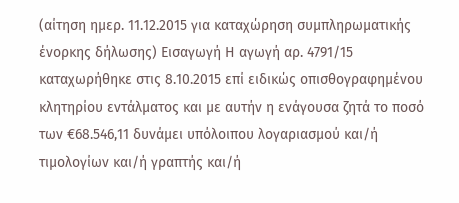(αίτηση ημερ. 11.12.2015 για καταχώρηση συμπληρωματικής ένορκης δήλωσης) Εισαγωγή Η αγωγή αρ. 4791/15 καταχωρήθηκε στις 8.10.2015 επί ειδικώς οπισθογραφημένου κλητηρίου εντάλματος και με αυτήν η ενάγουσα ζητά το ποσό των €68.546,11 δυνάμει υπόλοιπου λογαριασμού και/ή τιμολογίων και/ή γραπτής και/ή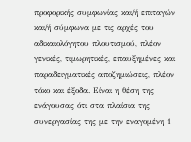προφορικής συμφωνίας και/ή επιταγών και/ή σύμφωνα με τις αρχές του αδικαιολόγητου πλουτισμού, πλέον γενικές, τιμωρητικές, επαυξημένες και παραδειγματικές αποζημιώσεις, πλέον τόκο και έξοδα. Είναι η θέση της ενάγουσας ότι στα πλαίσια της συνεργασίας της με την εναγομένη 1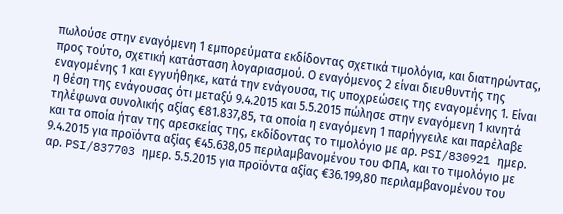πωλούσε στην εναγόμενη 1 εμπορεύματα εκδίδοντας σχετικά τιμολόγια, και διατηρώντας, προς τούτο, σχετική κατάσταση λογαριασμού. Ο εναγόμενος 2 είναι διευθυντής της εναγομένης 1 και εγγυήθηκε, κατά την ενάγουσα, τις υποχρεώσεις της εναγομένης 1. Είναι η θέση της ενάγουσας ότι μεταξύ 9.4.2015 και 5.5.2015 πώλησε στην εναγόμενη 1 κινητά τηλέφωνα συνολικής αξίας €81.837,85, τα οποία η εναγόμενη 1 παρήγγειλε και παρέλαβε και τα οποία ήταν της αρεσκείας της, εκδίδοντας το τιμολόγιο με αρ. PSI/830921 ημερ. 9.4.2015 για προϊόντα αξίας €45.638,05 περιλαμβανομένου του ΦΠΑ, και το τιμολόγιο με αρ. PSI/837703 ημερ. 5.5.2015 για προϊόντα αξίας €36.199,80 περιλαμβανομένου του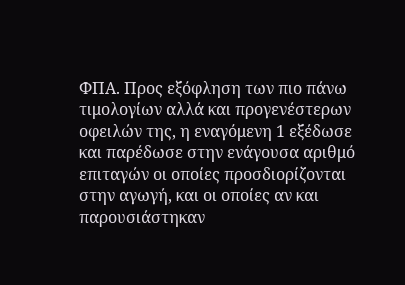ΦΠΑ. Προς εξόφληση των πιο πάνω τιμολογίων αλλά και προγενέστερων οφειλών της, η εναγόμενη 1 εξέδωσε και παρέδωσε στην ενάγουσα αριθμό επιταγών οι οποίες προσδιορίζονται στην αγωγή, και οι οποίες αν και παρουσιάστηκαν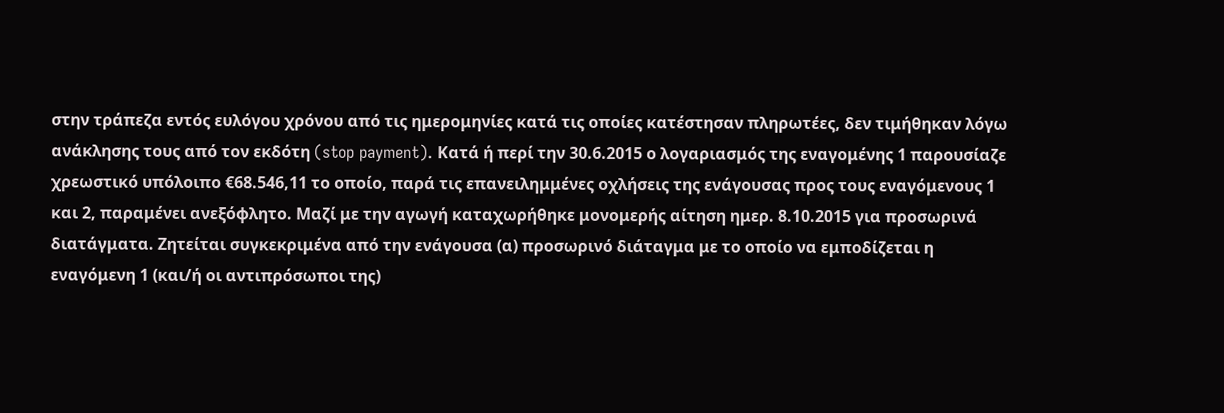στην τράπεζα εντός ευλόγου χρόνου από τις ημερομηνίες κατά τις οποίες κατέστησαν πληρωτέες, δεν τιμήθηκαν λόγω ανάκλησης τους από τον εκδότη (stop payment). Κατά ή περί την 30.6.2015 ο λογαριασμός της εναγομένης 1 παρουσίαζε χρεωστικό υπόλοιπο €68.546,11 το οποίο, παρά τις επανειλημμένες οχλήσεις της ενάγουσας προς τους εναγόμενους 1 και 2, παραμένει ανεξόφλητο. Μαζί με την αγωγή καταχωρήθηκε μονομερής αίτηση ημερ. 8.10.2015 για προσωρινά διατάγματα. Ζητείται συγκεκριμένα από την ενάγουσα (α) προσωρινό διάταγμα με το οποίο να εμποδίζεται η εναγόμενη 1 (και/ή οι αντιπρόσωποι της)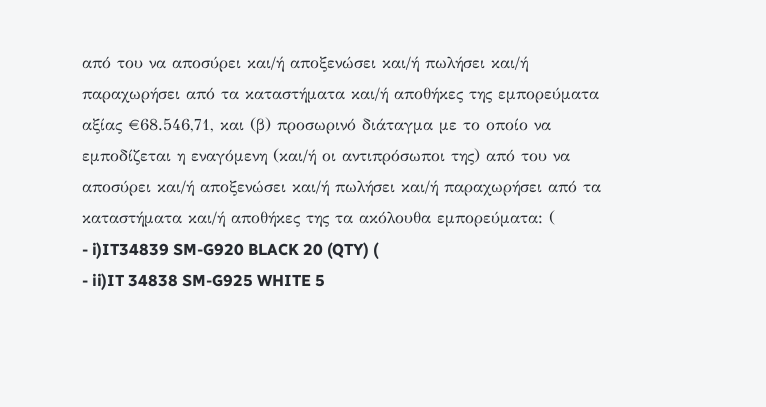από του να αποσύρει και/ή αποξενώσει και/ή πωλήσει και/ή παραχωρήσει από τα καταστήματα και/ή αποθήκες της εμπορεύματα αξίας €68.546,71, και (β) προσωρινό διάταγμα με το οποίο να εμποδίζεται η εναγόμενη (και/ή οι αντιπρόσωποι της) από του να αποσύρει και/ή αποξενώσει και/ή πωλήσει και/ή παραχωρήσει από τα καταστήματα και/ή αποθήκες της τα ακόλουθα εμπορεύματα: (
- i)IT34839 SM-G920 BLACK 20 (QTY) (
- ii)IT 34838 SM-G925 WHITE 5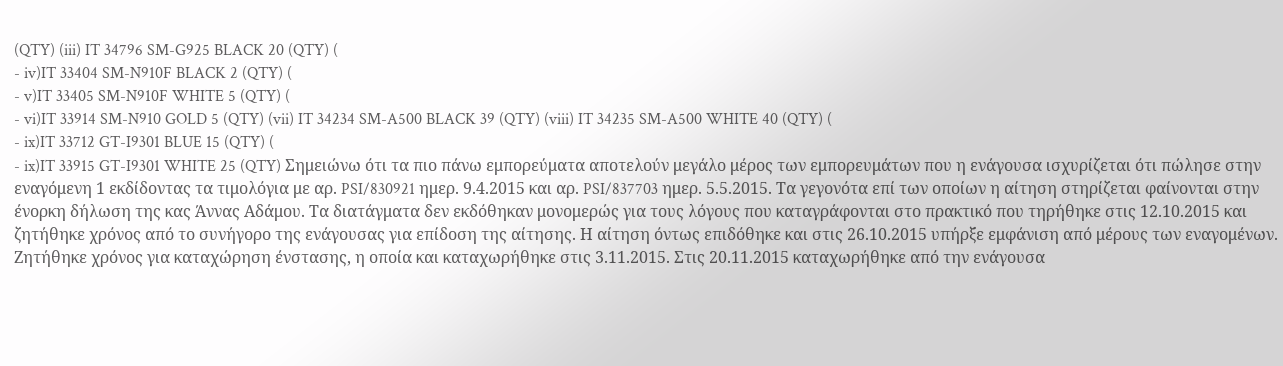(QTY) (iii) IT 34796 SM-G925 BLACK 20 (QTY) (
- iv)IT 33404 SM-N910F BLACK 2 (QTY) (
- v)IT 33405 SM-N910F WHITE 5 (QTY) (
- vi)IT 33914 SM-N910 GOLD 5 (QTY) (vii) IT 34234 SM-A500 BLACK 39 (QTY) (viii) IT 34235 SM-A500 WHITE 40 (QTY) (
- ix)IT 33712 GT-I9301 BLUE 15 (QTY) (
- ix)IT 33915 GT-I9301 WHITE 25 (QTY) Σημειώνω ότι τα πιο πάνω εμπορεύματα αποτελούν μεγάλο μέρος των εμπορευμάτων που η ενάγουσα ισχυρίζεται ότι πώλησε στην εναγόμενη 1 εκδίδοντας τα τιμολόγια με αρ. PSI/830921 ημερ. 9.4.2015 και αρ. PSI/837703 ημερ. 5.5.2015. Τα γεγονότα επί των οποίων η αίτηση στηρίζεται φαίνονται στην ένορκη δήλωση της κας Άννας Αδάμου. Τα διατάγματα δεν εκδόθηκαν μονομερώς για τους λόγους που καταγράφονται στο πρακτικό που τηρήθηκε στις 12.10.2015 και ζητήθηκε χρόνος από το συνήγορο της ενάγουσας για επίδοση της αίτησης. Η αίτηση όντως επιδόθηκε και στις 26.10.2015 υπήρξε εμφάνιση από μέρους των εναγομένων. Ζητήθηκε χρόνος για καταχώρηση ένστασης, η οποία και καταχωρήθηκε στις 3.11.2015. Στις 20.11.2015 καταχωρήθηκε από την ενάγουσα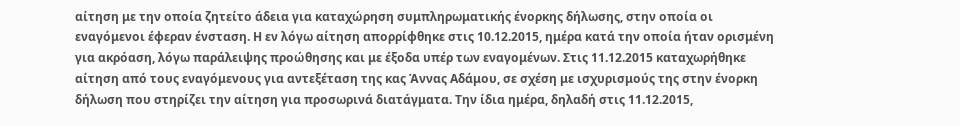αίτηση με την οποία ζητείτο άδεια για καταχώρηση συμπληρωματικής ένορκης δήλωσης, στην οποία οι εναγόμενοι έφεραν ένσταση. Η εν λόγω αίτηση απορρίφθηκε στις 10.12.2015, ημέρα κατά την οποία ήταν ορισμένη για ακρόαση, λόγω παράλειψης προώθησης και με έξοδα υπέρ των εναγομένων. Στις 11.12.2015 καταχωρήθηκε αίτηση από τους εναγόμενους για αντεξέταση της κας Άννας Αδάμου, σε σχέση με ισχυρισμούς της στην ένορκη δήλωση που στηρίζει την αίτηση για προσωρινά διατάγματα. Την ίδια ημέρα, δηλαδή στις 11.12.2015,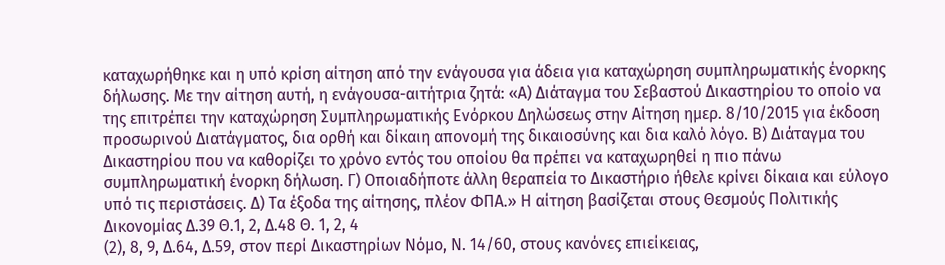καταχωρήθηκε και η υπό κρίση αίτηση από την ενάγουσα για άδεια για καταχώρηση συμπληρωματικής ένορκης δήλωσης. Με την αίτηση αυτή, η ενάγουσα-αιτήτρια ζητά: «Α) Διάταγμα του Σεβαστού Δικαστηρίου το οποίο να της επιτρέπει την καταχώρηση Συμπληρωματικής Ενόρκου Δηλώσεως στην Αίτηση ημερ. 8/10/2015 για έκδοση προσωρινού Διατάγματος, δια ορθή και δίκαιη απονομή της δικαιοσύνης και δια καλό λόγο. Β) Διάταγμα του Δικαστηρίου που να καθορίζει το χρόνο εντός του οποίου θα πρέπει να καταχωρηθεί η πιο πάνω συμπληρωματική ένορκη δήλωση. Γ) Οποιαδήποτε άλλη θεραπεία το Δικαστήριο ήθελε κρίνει δίκαια και εύλογο υπό τις περιστάσεις. Δ) Τα έξοδα της αίτησης, πλέον ΦΠΑ.» Η αίτηση βασίζεται στους Θεσμούς Πολιτικής Δικονομίας Δ.39 Θ.1, 2, Δ.48 Θ. 1, 2, 4
(2), 8, 9, Δ.64, Δ.59, στον περί Δικαστηρίων Νόμο, Ν. 14/60, στους κανόνες επιείκειας,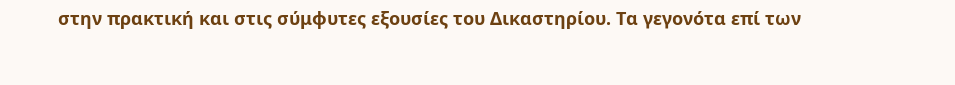στην πρακτική και στις σύμφυτες εξουσίες του Δικαστηρίου. Τα γεγονότα επί των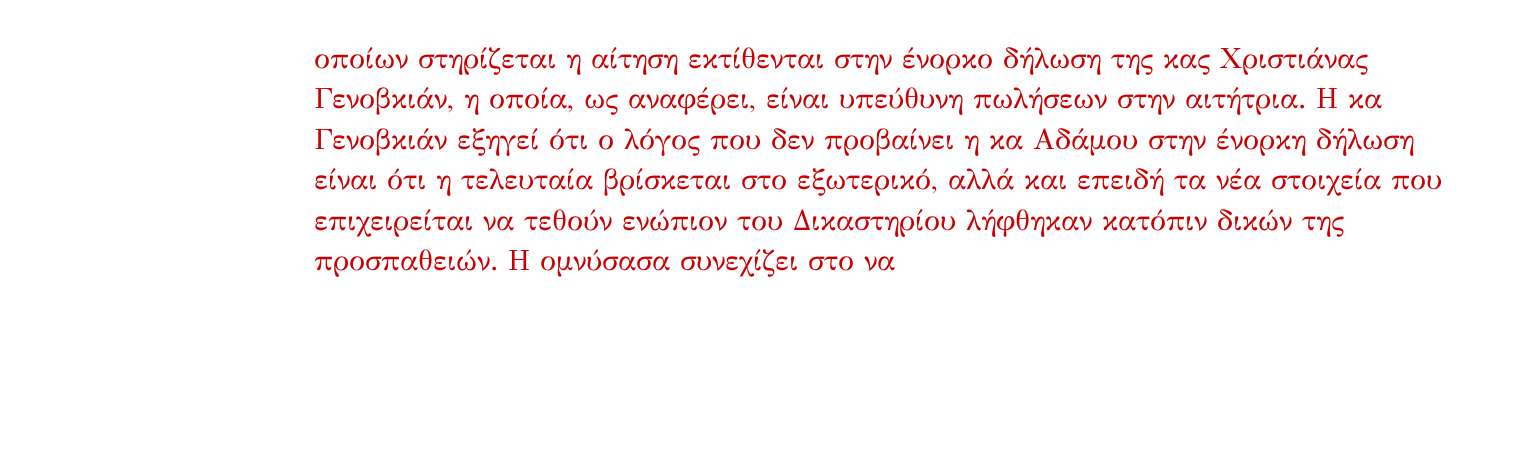οποίων στηρίζεται η αίτηση εκτίθενται στην ένορκο δήλωση της κας Χριστιάνας Γενοβκιάν, η οποία, ως αναφέρει, είναι υπεύθυνη πωλήσεων στην αιτήτρια. Η κα Γενοβκιάν εξηγεί ότι ο λόγος που δεν προβαίνει η κα Αδάμου στην ένορκη δήλωση είναι ότι η τελευταία βρίσκεται στο εξωτερικό, αλλά και επειδή τα νέα στοιχεία που επιχειρείται να τεθούν ενώπιον του Δικαστηρίου λήφθηκαν κατόπιν δικών της προσπαθειών. Η ομνύσασα συνεχίζει στο να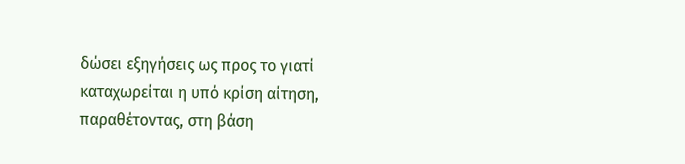δώσει εξηγήσεις ως προς το γιατί καταχωρείται η υπό κρίση αίτηση, παραθέτοντας, στη βάση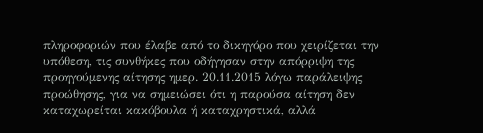πληροφοριών που έλαβε από το δικηγόρο που χειρίζεται την υπόθεση, τις συνθήκες που οδήγησαν στην απόρριψη της προηγούμενης αίτησης ημερ. 20.11.2015 λόγω παράλειψης προώθησης, για να σημειώσει ότι η παρούσα αίτηση δεν καταχωρείται κακόβουλα ή καταχρηστικά, αλλά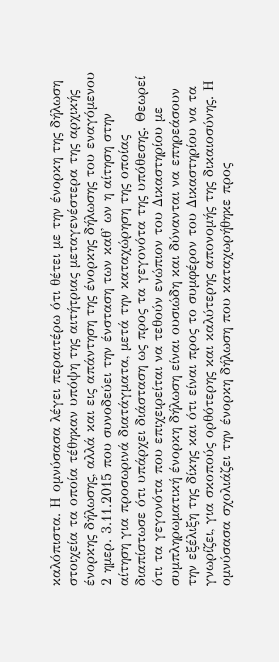καλόπιστα. Η ομνύσασα λέγει περαιτέρω ότι θέτει με την ένορκη της δήλωση στοιχεία τα οποία τέθηκαν υπόψη της αιτήτριας μεταγενέστερα της αρχικής ένορκης δήλωσης, αλλά και εις απάντηση της ένορκης δήλωσης του εναγόμενου 2 ημερ. 3.11.2015 που συνοδεύει την ένσταση των καθ' ων η αίτηση στην αίτηση για προσωρινά διατάγματα, μετά την καταχώρηση της οποίας διαπίστωσε ότι υπάρχει διάσταση ως προς τα γεγονότα της υπόθεσης. Θεωρεί ότι τα γεγονότα που επιχειρείται να τεθούν ενώπιον του Δικαστηρίου με συμπληρωματική ένορκη δήλωση είναι ουσιώδη και δύνανται να επηρεάσουν την εξέλιξη της δίκης και ότι είναι προς το συμφέρον του Δικαστηρίου να τα γνωρίζει, για σκοπούς ορθότερης και καλύτερης απονομής της δικαιοσύνης. Η ομνύσασα σχολιάζει την ένορκη δήλωση που καταχωρήθηκε προς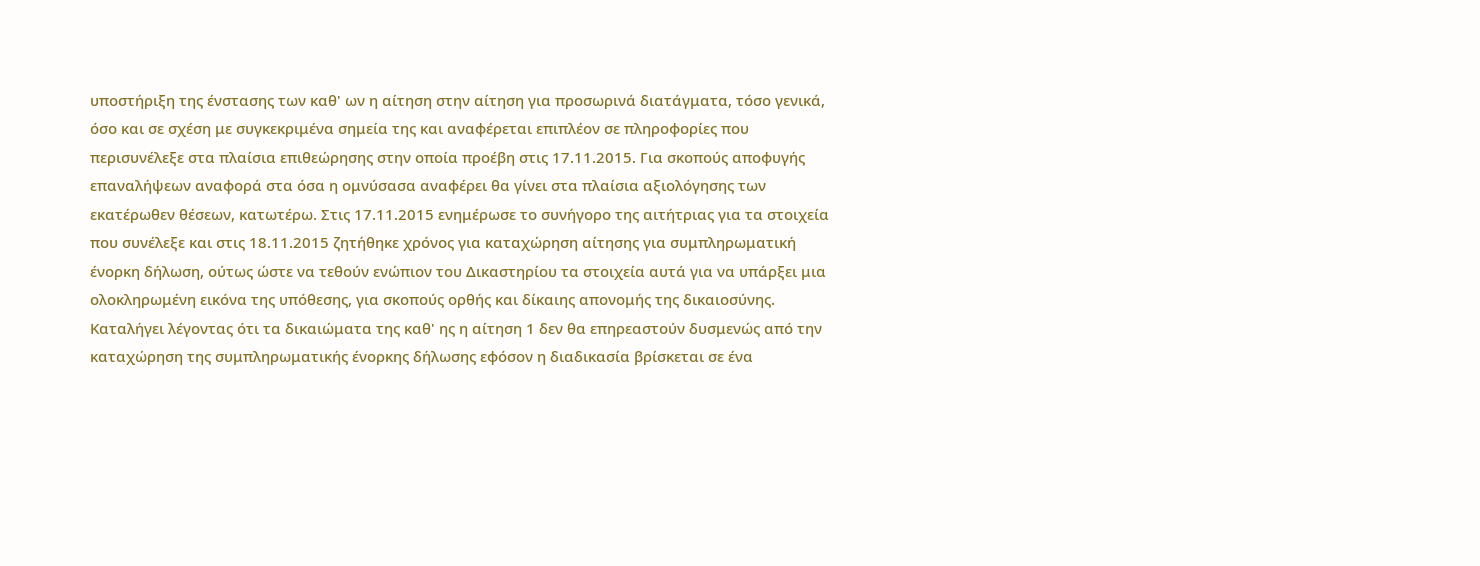υποστήριξη της ένστασης των καθ' ων η αίτηση στην αίτηση για προσωρινά διατάγματα, τόσο γενικά, όσο και σε σχέση με συγκεκριμένα σημεία της και αναφέρεται επιπλέον σε πληροφορίες που περισυνέλεξε στα πλαίσια επιθεώρησης στην οποία προέβη στις 17.11.2015. Για σκοπούς αποφυγής επαναλήψεων αναφορά στα όσα η ομνύσασα αναφέρει θα γίνει στα πλαίσια αξιολόγησης των εκατέρωθεν θέσεων, κατωτέρω. Στις 17.11.2015 ενημέρωσε το συνήγορο της αιτήτριας για τα στοιχεία που συνέλεξε και στις 18.11.2015 ζητήθηκε χρόνος για καταχώρηση αίτησης για συμπληρωματική ένορκη δήλωση, ούτως ώστε να τεθούν ενώπιον του Δικαστηρίου τα στοιχεία αυτά για να υπάρξει μια ολοκληρωμένη εικόνα της υπόθεσης, για σκοπούς ορθής και δίκαιης απονομής της δικαιοσύνης. Καταλήγει λέγοντας ότι τα δικαιώματα της καθ' ης η αίτηση 1 δεν θα επηρεαστούν δυσμενώς από την καταχώρηση της συμπληρωματικής ένορκης δήλωσης εφόσον η διαδικασία βρίσκεται σε ένα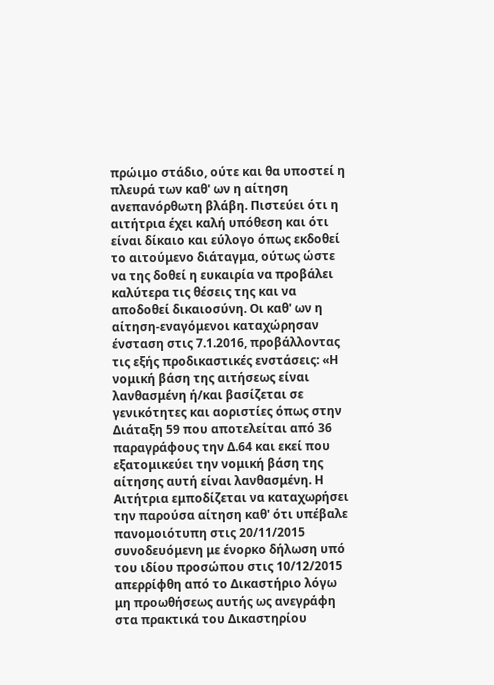πρώιμο στάδιο, ούτε και θα υποστεί η πλευρά των καθ' ων η αίτηση ανεπανόρθωτη βλάβη. Πιστεύει ότι η αιτήτρια έχει καλή υπόθεση και ότι είναι δίκαιο και εύλογο όπως εκδοθεί το αιτούμενο διάταγμα, ούτως ώστε να της δοθεί η ευκαιρία να προβάλει καλύτερα τις θέσεις της και να αποδοθεί δικαιοσύνη. Οι καθ' ων η αίτηση-εναγόμενοι καταχώρησαν ένσταση στις 7.1.2016, προβάλλοντας τις εξής προδικαστικές ενστάσεις: «Η νομική βάση της αιτήσεως είναι λανθασμένη ή/και βασίζεται σε γενικότητες και αοριστίες όπως στην Διάταξη 59 που αποτελείται από 36 παραγράφους την Δ.64 και εκεί που εξατομικεύει την νομική βάση της αίτησης αυτή είναι λανθασμένη. Η Αιτήτρια εμποδίζεται να καταχωρήσει την παρούσα αίτηση καθ' ότι υπέβαλε πανομοιότυπη στις 20/11/2015 συνοδευόμενη με ένορκο δήλωση υπό του ιδίου προσώπου στις 10/12/2015 απερρίφθη από το Δικαστήριο λόγω μη προωθήσεως αυτής ως ανεγράφη στα πρακτικά του Δικαστηρίου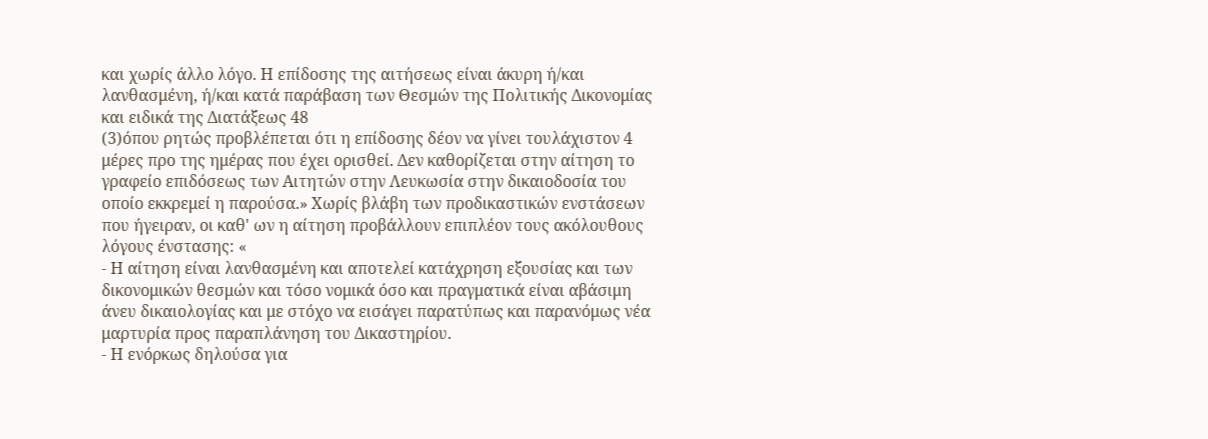και χωρίς άλλο λόγο. Η επίδοσης της αιτήσεως είναι άκυρη ή/και λανθασμένη, ή/και κατά παράβαση των Θεσμών της Πολιτικής Δικονομίας και ειδικά της Διατάξεως 48
(3)όπου ρητώς προβλέπεται ότι η επίδοσης δέον να γίνει τουλάχιστον 4 μέρες προ της ημέρας που έχει ορισθεί. Δεν καθορίζεται στην αίτηση το γραφείο επιδόσεως των Αιτητών στην Λευκωσία στην δικαιοδοσία του οποίο εκκρεμεί η παρούσα.» Χωρίς βλάβη των προδικαστικών ενστάσεων που ήγειραν, οι καθ' ων η αίτηση προβάλλουν επιπλέον τους ακόλουθους λόγους ένστασης: «
- Η αίτηση είναι λανθασμένη και αποτελεί κατάχρηση εξουσίας και των δικονομικών θεσμών και τόσο νομικά όσο και πραγματικά είναι αβάσιμη άνευ δικαιολογίας και με στόχο να εισάγει παρατύπως και παρανόμως νέα μαρτυρία προς παραπλάνηση του Δικαστηρίου.
- Η ενόρκως δηλούσα για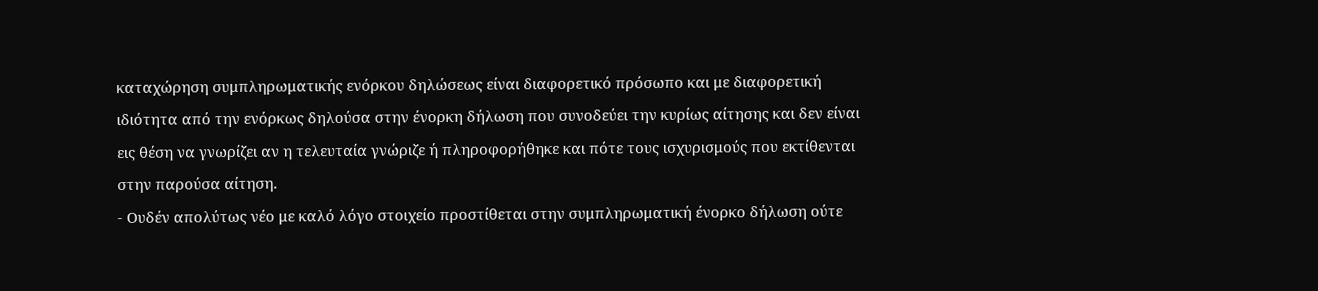καταχώρηση συμπληρωματικής ενόρκου δηλώσεως είναι διαφορετικό πρόσωπο και με διαφορετική ιδιότητα από την ενόρκως δηλούσα στην ένορκη δήλωση που συνοδεύει την κυρίως αίτησης και δεν είναι εις θέση να γνωρίζει αν η τελευταία γνώριζε ή πληροφορήθηκε και πότε τους ισχυρισμούς που εκτίθενται στην παρούσα αίτηση.
- Ουδέν απολύτως νέο με καλό λόγο στοιχείο προστίθεται στην συμπληρωματική ένορκο δήλωση ούτε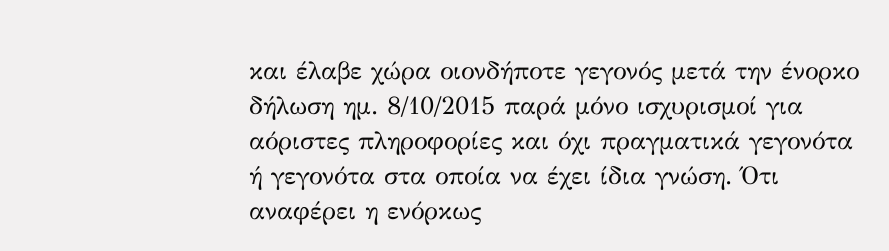και έλαβε χώρα οιονδήποτε γεγονός μετά την ένορκο δήλωση ημ. 8/10/2015 παρά μόνο ισχυρισμοί για αόριστες πληροφορίες και όχι πραγματικά γεγονότα ή γεγονότα στα οποία να έχει ίδια γνώση. Ότι αναφέρει η ενόρκως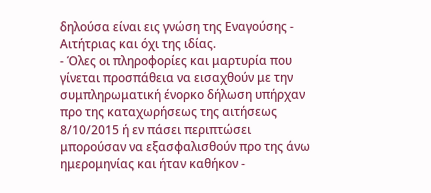δηλούσα είναι εις γνώση της Εναγούσης - Αιτήτριας και όχι της ιδίας.
- Όλες οι πληροφορίες και μαρτυρία που γίνεται προσπάθεια να εισαχθούν με την συμπληρωματική ένορκο δήλωση υπήρχαν προ της καταχωρήσεως της αιτήσεως 8/10/2015 ή εν πάσει περιπτώσει μπορούσαν να εξασφαλισθούν προ της άνω ημερομηνίας και ήταν καθήκον -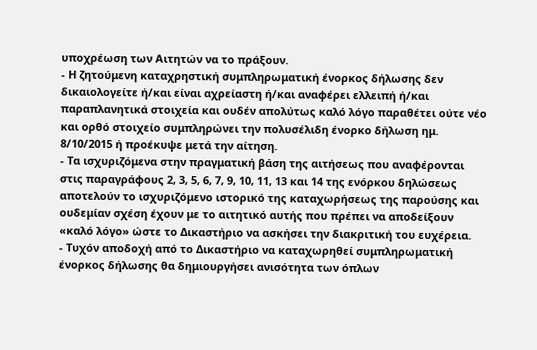υποχρέωση των Αιτητών να το πράξουν.
- Η ζητούμενη καταχρηστική συμπληρωματική ένορκος δήλωσης δεν δικαιολογείτε ή/και είναι αχρείαστη ή/και αναφέρει ελλειπή ή/και παραπλανητικά στοιχεία και ουδέν απολύτως καλό λόγο παραθέτει ούτε νέο και ορθό στοιχείο συμπληρώνει την πολυσέλιδη ένορκο δήλωση ημ. 8/10/2015 ή προέκυψε μετά την αίτηση.
- Τα ισχυριζόμενα στην πραγματική βάση της αιτήσεως που αναφέρονται στις παραγράφους 2, 3, 5, 6, 7, 9, 10, 11, 13 και 14 της ενόρκου δηλώσεως αποτελούν το ισχυριζόμενο ιστορικό της καταχωρήσεως της παρούσης και ουδεμίαν σχέση έχουν με το αιτητικό αυτής που πρέπει να αποδείξουν «καλό λόγο» ώστε το Δικαστήριο να ασκήσει την διακριτική του ευχέρεια.
- Τυχόν αποδοχή από το Δικαστήριο να καταχωρηθεί συμπληρωματική ένορκος δήλωσης θα δημιουργήσει ανισότητα των όπλων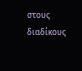στους διαδίκους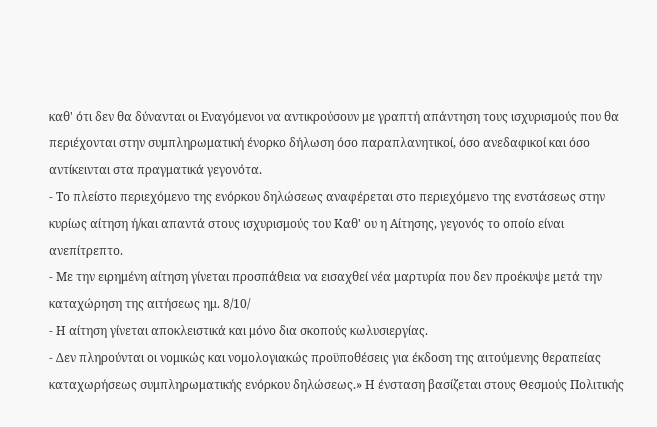καθ' ότι δεν θα δύνανται οι Εναγόμενοι να αντικρούσουν με γραπτή απάντηση τους ισχυρισμούς που θα περιέχονται στην συμπληρωματική ένορκο δήλωση όσο παραπλανητικοί, όσο ανεδαφικοί και όσο αντίκεινται στα πραγματικά γεγονότα.
- Το πλείστο περιεχόμενο της ενόρκου δηλώσεως αναφέρεται στο περιεχόμενο της ενστάσεως στην κυρίως αίτηση ή/και απαντά στους ισχυρισμούς του Καθ' ου η Αίτησης, γεγονός το οποίο είναι ανεπίτρεπτο.
- Με την ειρημένη αίτηση γίνεται προσπάθεια να εισαχθεί νέα μαρτυρία που δεν προέκυψε μετά την καταχώρηση της αιτήσεως ημ. 8/10/
- Η αίτηση γίνεται αποκλειστικά και μόνο δια σκοπούς κωλυσιεργίας.
- Δεν πληρούνται οι νομικώς και νομολογιακώς προϋποθέσεις για έκδοση της αιτούμενης θεραπείας καταχωρήσεως συμπληρωματικής ενόρκου δηλώσεως.» Η ένσταση βασίζεται στους Θεσμούς Πολιτικής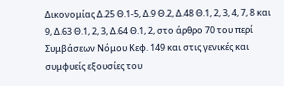Δικονομίας Δ.25 Θ.1-5, Δ.9 Θ.2, Δ.48 Θ.1, 2, 3, 4, 7, 8 και 9, Δ.63 Θ.1, 2, 3, Δ.64 Θ.1, 2, στο άρθρο 70 του περί Συμβάσεων Νόμου Κεφ. 149 και στις γενικές και συμφυείς εξουσίες του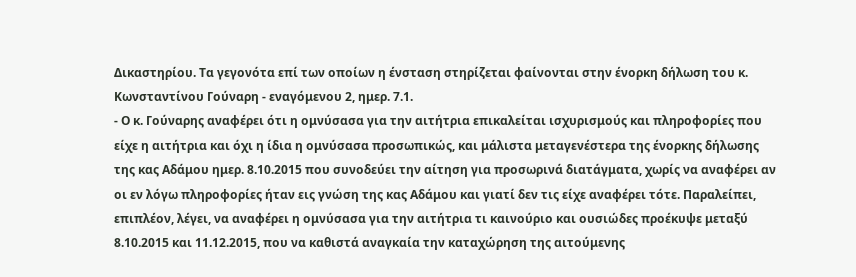Δικαστηρίου. Τα γεγονότα επί των οποίων η ένσταση στηρίζεται φαίνονται στην ένορκη δήλωση του κ. Κωνσταντίνου Γούναρη - εναγόμενου 2, ημερ. 7.1.
- Ο κ. Γούναρης αναφέρει ότι η ομνύσασα για την αιτήτρια επικαλείται ισχυρισμούς και πληροφορίες που είχε η αιτήτρια και όχι η ίδια η ομνύσασα προσωπικώς, και μάλιστα μεταγενέστερα της ένορκης δήλωσης της κας Αδάμου ημερ. 8.10.2015 που συνοδεύει την αίτηση για προσωρινά διατάγματα, χωρίς να αναφέρει αν οι εν λόγω πληροφορίες ήταν εις γνώση της κας Αδάμου και γιατί δεν τις είχε αναφέρει τότε. Παραλείπει, επιπλέον, λέγει, να αναφέρει η ομνύσασα για την αιτήτρια τι καινούριο και ουσιώδες προέκυψε μεταξύ 8.10.2015 και 11.12.2015, που να καθιστά αναγκαία την καταχώρηση της αιτούμενης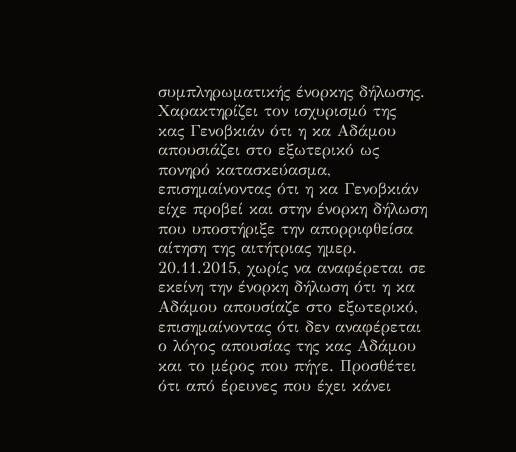συμπληρωματικής ένορκης δήλωσης. Χαρακτηρίζει τον ισχυρισμό της κας Γενοβκιάν ότι η κα Αδάμου απουσιάζει στο εξωτερικό ως πονηρό κατασκεύασμα, επισημαίνοντας ότι η κα Γενοβκιάν είχε προβεί και στην ένορκη δήλωση που υποστήριξε την απορριφθείσα αίτηση της αιτήτριας ημερ. 20.11.2015, χωρίς να αναφέρεται σε εκείνη την ένορκη δήλωση ότι η κα Αδάμου απουσίαζε στο εξωτερικό, επισημαίνοντας ότι δεν αναφέρεται ο λόγος απουσίας της κας Αδάμου και το μέρος που πήγε. Προσθέτει ότι από έρευνες που έχει κάνει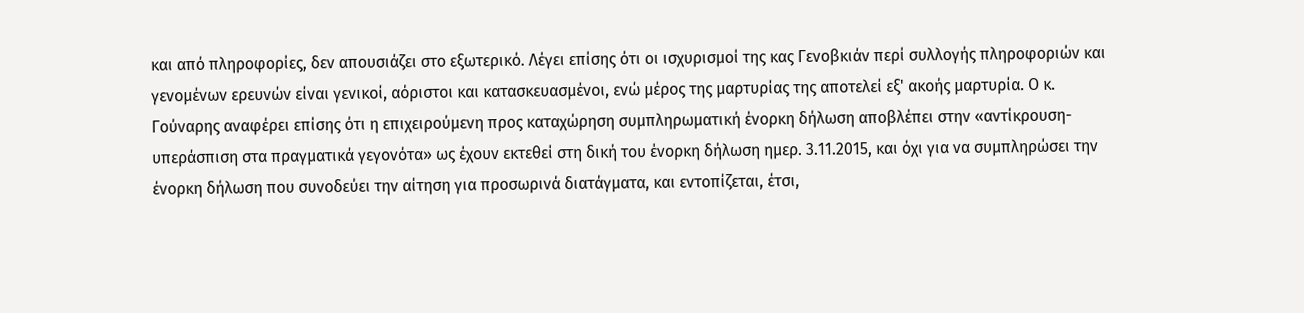και από πληροφορίες, δεν απουσιάζει στο εξωτερικό. Λέγει επίσης ότι οι ισχυρισμοί της κας Γενοβκιάν περί συλλογής πληροφοριών και γενομένων ερευνών είναι γενικοί, αόριστοι και κατασκευασμένοι, ενώ μέρος της μαρτυρίας της αποτελεί εξ' ακοής μαρτυρία. Ο κ. Γούναρης αναφέρει επίσης ότι η επιχειρούμενη προς καταχώρηση συμπληρωματική ένορκη δήλωση αποβλέπει στην «αντίκρουση-υπεράσπιση στα πραγματικά γεγονότα» ως έχουν εκτεθεί στη δική του ένορκη δήλωση ημερ. 3.11.2015, και όχι για να συμπληρώσει την ένορκη δήλωση που συνοδεύει την αίτηση για προσωρινά διατάγματα, και εντοπίζεται, έτσι,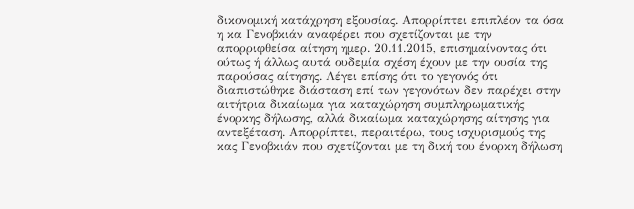δικονομική κατάχρηση εξουσίας. Απορρίπτει επιπλέον τα όσα η κα Γενοβκιάν αναφέρει που σχετίζονται με την απορριφθείσα αίτηση ημερ. 20.11.2015, επισημαίνοντας ότι ούτως ή άλλως αυτά ουδεμία σχέση έχουν με την ουσία της παρούσας αίτησης. Λέγει επίσης ότι το γεγονός ότι διαπιστώθηκε διάσταση επί των γεγονότων δεν παρέχει στην αιτήτρια δικαίωμα για καταχώρηση συμπληρωματικής ένορκης δήλωσης, αλλά δικαίωμα καταχώρησης αίτησης για αντεξέταση. Απορρίπτει, περαιτέρω, τους ισχυρισμούς της κας Γενοβκιάν που σχετίζονται με τη δική του ένορκη δήλωση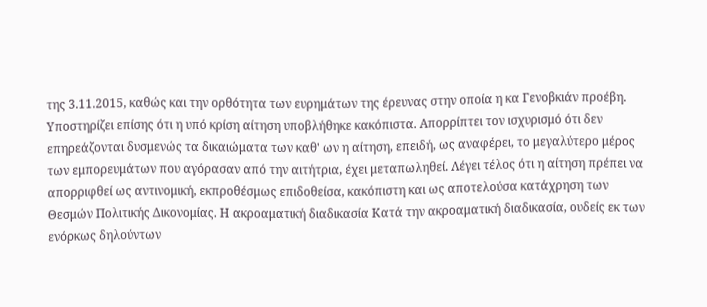της 3.11.2015, καθώς και την ορθότητα των ευρημάτων της έρευνας στην οποία η κα Γενοβκιάν προέβη. Υποστηρίζει επίσης ότι η υπό κρίση αίτηση υποβλήθηκε κακόπιστα. Απορρίπτει τον ισχυρισμό ότι δεν επηρεάζονται δυσμενώς τα δικαιώματα των καθ' ων η αίτηση, επειδή, ως αναφέρει, το μεγαλύτερο μέρος των εμπορευμάτων που αγόρασαν από την αιτήτρια, έχει μεταπωληθεί. Λέγει τέλος ότι η αίτηση πρέπει να απορριφθεί ως αντινομική, εκπροθέσμως επιδοθείσα, κακόπιστη και ως αποτελούσα κατάχρηση των Θεσμών Πολιτικής Δικονομίας. Η ακροαματική διαδικασία Κατά την ακροαματική διαδικασία, ουδείς εκ των ενόρκως δηλούντων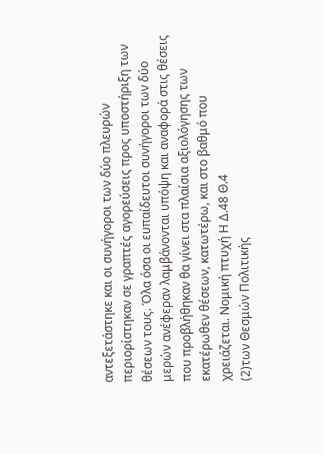αντεξετάστηκε και οι συνήγοροι των δύο πλευρών περιορίστηκαν σε γραπτές αγορεύσεις προς υποστήριξη των θέσεων τους. Όλα όσα οι ευπαίδευτοι συνήγοροι των δύο μερών ανέφεραν λαμβάνονται υπόψη και αναφορά στις θέσεις που προβλήθηκαν θα γίνει στα πλαίσια αξιολόγησης των εκατέρωθεν θέσεων, κατωτέρω, και στο βαθμό που χρειάζεται. Νομική πτυχή Η Δ.48 Θ.4
(2)των Θεσμών Πολιτικής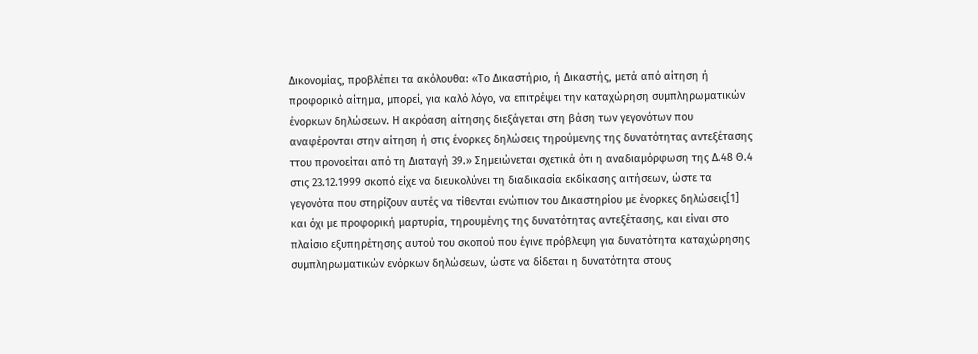Δικονομίας, προβλέπει τα ακόλουθα: «Το Δικαστήριο, ή Δικαστής, μετά από αίτηση ή προφορικό αίτημα, μπορεί, για καλό λόγο, να επιτρέψει την καταχώρηση συμπληρωματικών ένορκων δηλώσεων. Η ακρόαση αίτησης διεξάγεται στη βάση των γεγονότων που αναφέρονται στην αίτηση ή στις ένορκες δηλώσεις τηρούμενης της δυνατότητας αντεξέτασης ττου προνοείται από τη Διαταγή 39.» Σημειώνεται σχετικά ότι η αναδιαμόρφωση της Δ.48 Θ.4 στις 23.12.1999 σκοπό είχε να διευκολύνει τη διαδικασία εκδίκασης αιτήσεων, ώστε τα γεγονότα που στηρίζουν αυτές να τίθενται ενώπιον του Δικαστηρίου με ένορκες δηλώσεις[1] και όχι με προφορική μαρτυρία, τηρουμένης της δυνατότητας αντεξέτασης, και είναι στο πλαίσιο εξυπηρέτησης αυτού του σκοπού που έγινε πρόβλεψη για δυνατότητα καταχώρησης συμπληρωματικών ενόρκων δηλώσεων, ώστε να δίδεται η δυνατότητα στους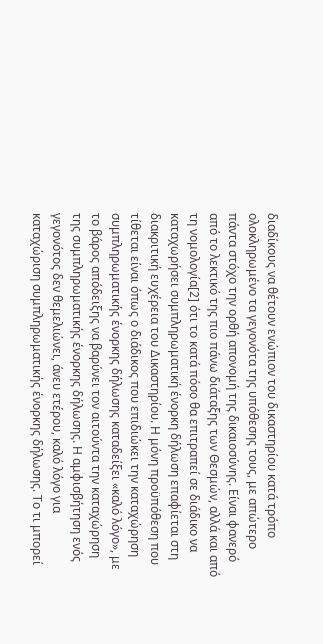διαδίκους να θέτουν ενώπιον του δικαστηρίου κατά τρόπο ολοκληρωμένο τα γεγονότα της υπόθεσης τους, με απώτερο πάντα στόχο την ορθή απονομή της δικαιοσύνης. Είναι φανερό από το λεκτικό της πιο πάνω διάταξης των Θεσμών, αλλά και από τη νομολογία[2] ότι το κατά πόσο θα επιτραπεί σε διάδικο να καταχωρήσει συμπληρωματική ένορκη δήλωση επαφίεται στη διακριτική ευχέρεια του Δικαστηρίου. Η μόνη προϋπόθεση που τίθεται είναι όπως ο διάδικος που επιδιώκει την καταχώρηση συμπληρωματικής ένορκης δήλωσης καταδείξει «καλό λόγο», με το βάρος απόδειξης να βαρύνει τον αιτούντα την καταχώρηση της συμπληρωματικής ένορκης δήλωσης. Η αμφισβήτηση ενός γεγονότος δεν θεμελιώνει, άνευ ετέρου, καλό λόγο για καταχώριση συμπληρωματικής ένορκης δήλωσης. Το τι μπορεί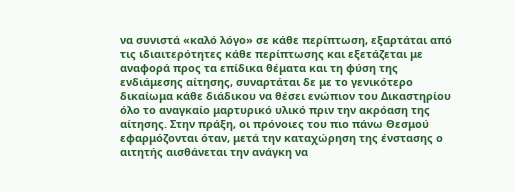να συνιστά «καλό λόγο» σε κάθε περίπτωση, εξαρτάται από τις ιδιαιτερότητες κάθε περίπτωσης και εξετάζεται με αναφορά προς τα επίδικα θέματα και τη φύση της ενδιάμεσης αίτησης, συναρτάται δε με το γενικότερο δικαίωμα κάθε διάδικου να θέσει ενώπιον του Δικαστηρίου όλο το αναγκαίο μαρτυρικό υλικό πριν την ακρόαση της αίτησης. Στην πράξη, οι πρόνοιες του πιο πάνω Θεσμού εφαρμόζονται όταν, μετά την καταχώρηση της ένστασης ο αιτητής αισθάνεται την ανάγκη να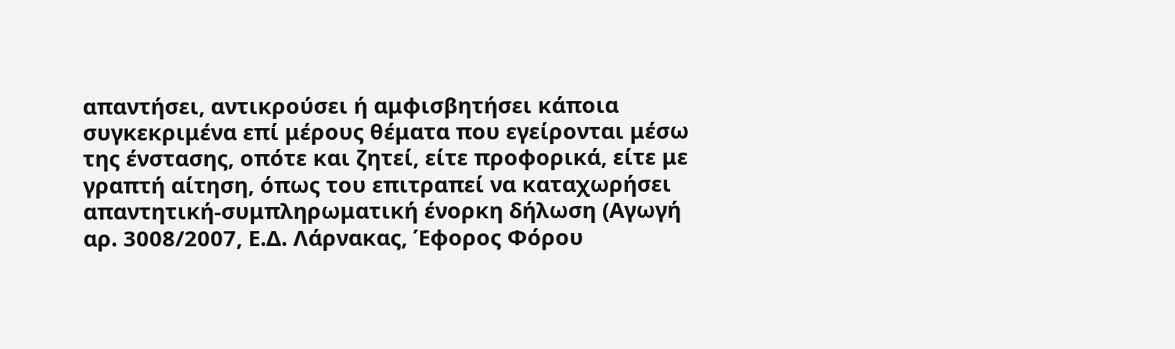απαντήσει, αντικρούσει ή αμφισβητήσει κάποια συγκεκριμένα επί μέρους θέματα που εγείρονται μέσω της ένστασης, οπότε και ζητεί, είτε προφορικά, είτε με γραπτή αίτηση, όπως του επιτραπεί να καταχωρήσει απαντητική-συμπληρωματική ένορκη δήλωση (Αγωγή αρ. 3008/2007, Ε.Δ. Λάρνακας, Έφορος Φόρου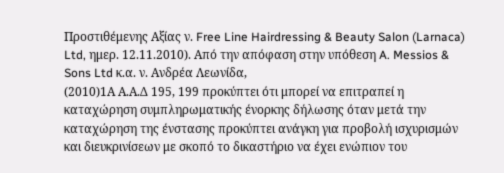Προστιθέμενης Αξίας ν. Free Line Hairdressing & Beauty Salon (Larnaca) Ltd, ημερ. 12.11.2010). Από την απόφαση στην υπόθεση A. Messios & Sons Ltd κ.α. ν. Ανδρέα Λεωνίδα,
(2010)1Α Α.Α.Δ 195, 199 προκύπτει ότι μπορεί να επιτραπεί η καταχώρηση συμπληρωματικής ένορκης δήλωσης όταν μετά την καταχώρηση της ένστασης προκύπτει ανάγκη για προβολή ισχυρισμών και διευκρινίσεων με σκοπό το δικαστήριο να έχει ενώπιον του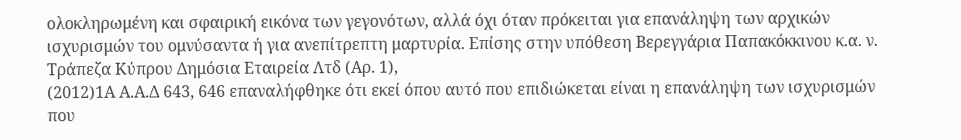ολοκληρωμένη και σφαιρική εικόνα των γεγονότων, αλλά όχι όταν πρόκειται για επανάληψη των αρχικών ισχυρισμών του ομνύσαντα ή για ανεπίτρεπτη μαρτυρία. Επίσης στην υπόθεση Βερεγγάρια Παπακόκκινου κ.α. ν. Τράπεζα Κύπρου Δημόσια Εταιρεία Λτδ (Αρ. 1),
(2012)1Α Α.Α.Δ 643, 646 επαναλήφθηκε ότι εκεί όπου αυτό που επιδιώκεται είναι η επανάληψη των ισχυρισμών που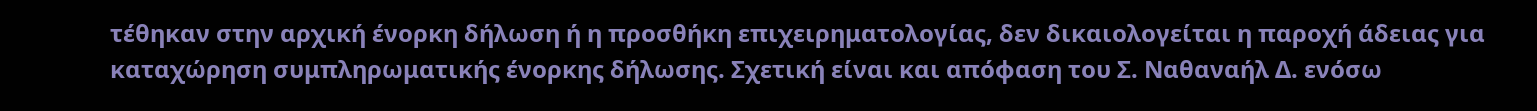τέθηκαν στην αρχική ένορκη δήλωση ή η προσθήκη επιχειρηματολογίας, δεν δικαιολογείται η παροχή άδειας για καταχώρηση συμπληρωματικής ένορκης δήλωσης. Σχετική είναι και απόφαση του Σ. Ναθαναήλ Δ. ενόσω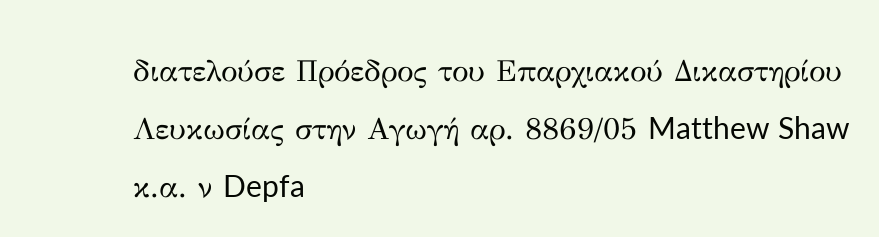διατελούσε Πρόεδρος του Επαρχιακού Δικαστηρίου Λευκωσίας στην Αγωγή αρ. 8869/05 Matthew Shaw κ.α. ν Depfa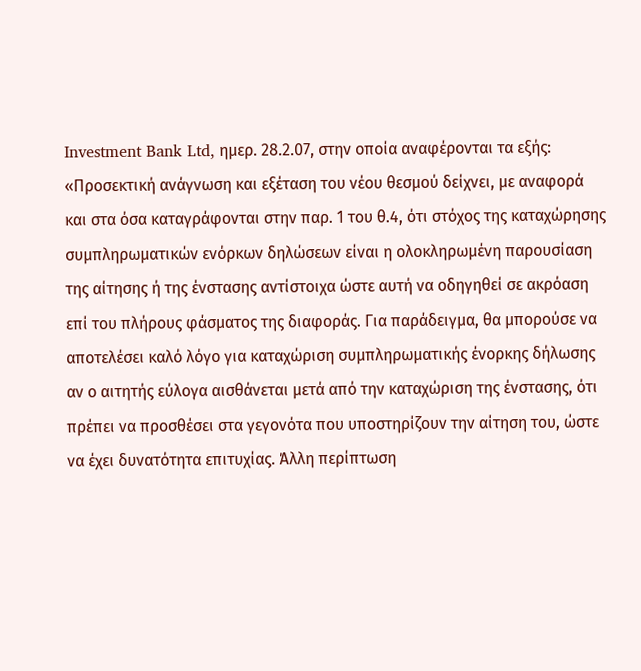Investment Bank Ltd, ημερ. 28.2.07, στην οποία αναφέρονται τα εξής: «Προσεκτική ανάγνωση και εξέταση του νέου θεσμού δείχνει, με αναφορά και στα όσα καταγράφονται στην παρ. 1 του θ.4, ότι στόχος της καταχώρησης συμπληρωματικών ενόρκων δηλώσεων είναι η ολοκληρωμένη παρουσίαση της αίτησης ή της ένστασης αντίστοιχα ώστε αυτή να οδηγηθεί σε ακρόαση επί του πλήρους φάσματος της διαφοράς. Για παράδειγμα, θα μπορούσε να αποτελέσει καλό λόγο για καταχώριση συμπληρωματικής ένορκης δήλωσης αν ο αιτητής εύλογα αισθάνεται μετά από την καταχώριση της ένστασης, ότι πρέπει να προσθέσει στα γεγονότα που υποστηρίζουν την αίτηση του, ώστε να έχει δυνατότητα επιτυχίας. Άλλη περίπτωση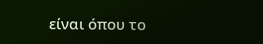είναι όπου το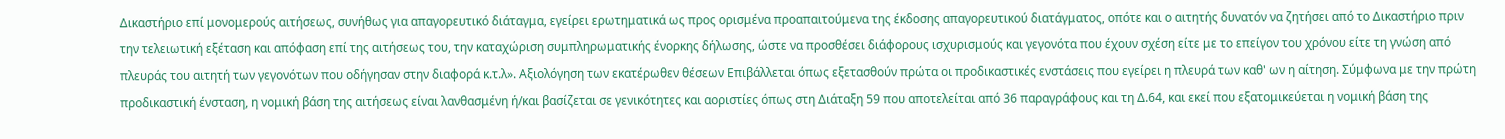Δικαστήριο επί μονομερούς αιτήσεως, συνήθως για απαγορευτικό διάταγμα, εγείρει ερωτηματικά ως προς ορισμένα προαπαιτούμενα της έκδοσης απαγορευτικού διατάγματος, οπότε και ο αιτητής δυνατόν να ζητήσει από το Δικαστήριο πριν την τελειωτική εξέταση και απόφαση επί της αιτήσεως του, την καταχώριση συμπληρωματικής ένορκης δήλωσης, ώστε να προσθέσει διάφορους ισχυρισμούς και γεγονότα που έχουν σχέση είτε με το επείγον του χρόνου είτε τη γνώση από πλευράς του αιτητή των γεγονότων που οδήγησαν στην διαφορά κ.τ.λ». Αξιολόγηση των εκατέρωθεν θέσεων Επιβάλλεται όπως εξετασθούν πρώτα οι προδικαστικές ενστάσεις που εγείρει η πλευρά των καθ' ων η αίτηση. Σύμφωνα με την πρώτη προδικαστική ένσταση, η νομική βάση της αιτήσεως είναι λανθασμένη ή/και βασίζεται σε γενικότητες και αοριστίες όπως στη Διάταξη 59 που αποτελείται από 36 παραγράφους και τη Δ.64, και εκεί που εξατομικεύεται η νομική βάση της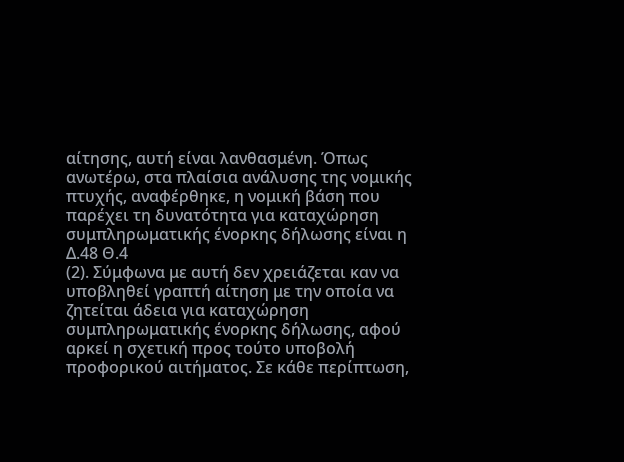αίτησης, αυτή είναι λανθασμένη. Όπως ανωτέρω, στα πλαίσια ανάλυσης της νομικής πτυχής, αναφέρθηκε, η νομική βάση που παρέχει τη δυνατότητα για καταχώρηση συμπληρωματικής ένορκης δήλωσης είναι η Δ.48 Θ.4
(2). Σύμφωνα με αυτή δεν χρειάζεται καν να υποβληθεί γραπτή αίτηση με την οποία να ζητείται άδεια για καταχώρηση συμπληρωματικής ένορκης δήλωσης, αφού αρκεί η σχετική προς τούτο υποβολή προφορικού αιτήματος. Σε κάθε περίπτωση,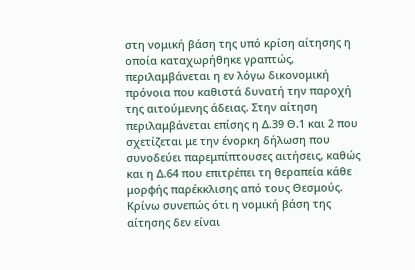στη νομική βάση της υπό κρίση αίτησης η οποία καταχωρήθηκε γραπτώς, περιλαμβάνεται η εν λόγω δικονομική πρόνοια που καθιστά δυνατή την παροχή της αιτούμενης άδειας. Στην αίτηση περιλαμβάνεται επίσης η Δ.39 Θ.1 και 2 που σχετίζεται με την ένορκη δήλωση που συνοδεύει παρεμπίπτουσες αιτήσεις, καθώς και η Δ.64 που επιτρέπει τη θεραπεία κάθε μορφής παρέκκλισης από τους Θεσμούς. Κρίνω συνεπώς ότι η νομική βάση της αίτησης δεν είναι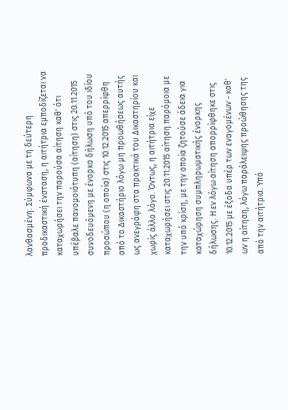λανθασμένη. Σύμφωνα με τη δεύτερη προδικαστική ένσταση, η αιτήτρια εμποδίζεται να καταχωρήσει την παρούσα αίτηση καθ' ότι υπέβαλε πανομοιότυπη (αίτηση) στις 20.11.2015 συνοδευόμενη με ένορκο δήλωση υπό του ιδίου προσώπου (η οποία) στις 10.12.2015 απερρίφθη από το Δικαστήριο λόγω μη προωθήσεως αυτής ως ανεγράφη στα πρακτικά του Δικαστηρίου και χωρίς άλλο λόγο. Όντως, η αιτήτρια είχε καταχωρήσει στις 20.11.2015 αίτηση παρόμοια με την υπό κρίση, με την οποία ζητούσε άδεια για καταχώρηση συμπληρωματικής ένορκης δήλωσης. Η εν λόγω αίτηση απορρίφθηκε στις 10.12.2015 με έξοδα υπέρ των εναγομένων - καθ' ων η αίτηση, λόγω παράλειψης προώθησης της από την αιτήτρια. Υπό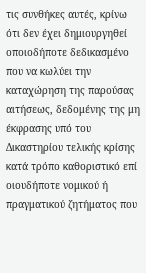τις συνθήκες αυτές, κρίνω ότι δεν έχει δημιουργηθεί οποιοδήποτε δεδικασμένο που να κωλύει την καταχώρηση της παρούσας αιτήσεως, δεδομένης της μη έκφρασης υπό του Δικαστηρίου τελικής κρίσης κατά τρόπο καθοριστικό επί οιουδήποτε νομικού ή πραγματικού ζητήματος που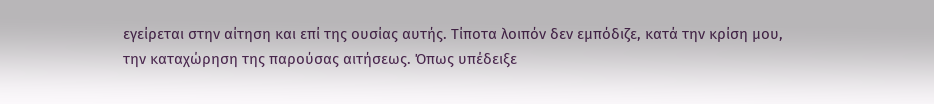εγείρεται στην αίτηση και επί της ουσίας αυτής. Τίποτα λοιπόν δεν εμπόδιζε, κατά την κρίση μου, την καταχώρηση της παρούσας αιτήσεως. Όπως υπέδειξε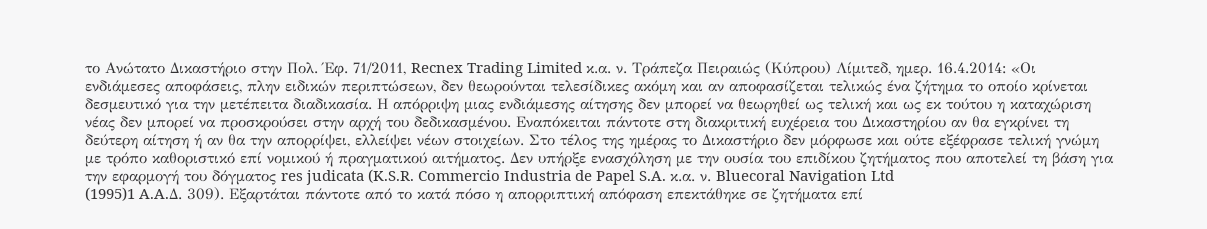το Ανώτατο Δικαστήριο στην Πολ. Έφ. 71/2011, Recnex Trading Limited κ.α. ν. Τράπεζα Πειραιώς (Κύπρου) Λίμιτεδ, ημερ. 16.4.2014: «Οι ενδιάμεσες αποφάσεις, πλην ειδικών περιπτώσεων, δεν θεωρούνται τελεσίδικες ακόμη και αν αποφασίζεται τελικώς ένα ζήτημα το οποίο κρίνεται δεσμευτικό για την μετέπειτα διαδικασία. Η απόρριψη μιας ενδιάμεσης αίτησης δεν μπορεί να θεωρηθεί ως τελική και ως εκ τούτου η καταχώριση νέας δεν μπορεί να προσκρούσει στην αρχή του δεδικασμένου. Εναπόκειται πάντοτε στη διακριτική ευχέρεια του Δικαστηρίου αν θα εγκρίνει τη δεύτερη αίτηση ή αν θα την απορρίψει, ελλείψει νέων στοιχείων. Στο τέλος της ημέρας το Δικαστήριο δεν μόρφωσε και ούτε εξέφρασε τελική γνώμη με τρόπο καθοριστικό επί νομικού ή πραγματικού αιτήματος. Δεν υπήρξε ενασχόληση με την ουσία του επιδίκου ζητήματος που αποτελεί τη βάση για την εφαρμογή του δόγματος res judicata (K.S.R. Commercio Industria de Papel S.A. κ.α. ν. Bluecoral Navigation Ltd
(1995)1 A.A.Δ. 309). Εξαρτάται πάντοτε από το κατά πόσο η απορριπτική απόφαση επεκτάθηκε σε ζητήματα επί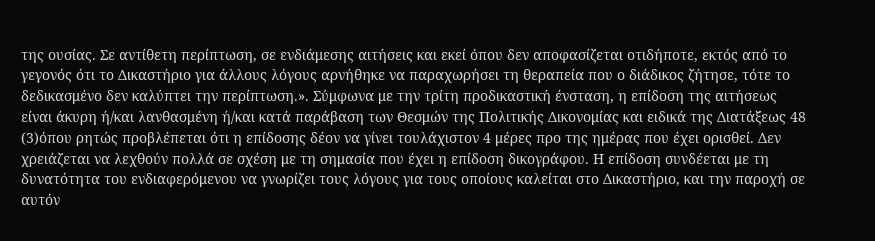της ουσίας. Σε αντίθετη περίπτωση, σε ενδιάμεσης αιτήσεις και εκεί όπου δεν αποφασίζεται οτιδήποτε, εκτός από το γεγονός ότι το Δικαστήριο για άλλους λόγους αρνήθηκε να παραχωρήσει τη θεραπεία που ο διάδικος ζήτησε, τότε το δεδικασμένο δεν καλύπτει την περίπτωση.». Σύμφωνα με την τρίτη προδικαστική ένσταση, η επίδοση της αιτήσεως είναι άκυρη ή/και λανθασμένη ή/και κατά παράβαση των Θεσμών της Πολιτικής Δικονομίας και ειδικά της Διατάξεως 48
(3)όπου ρητώς προβλέπεται ότι η επίδοσης δέον να γίνει τουλάχιστον 4 μέρες προ της ημέρας που έχει ορισθεί. Δεν χρειάζεται να λεχθούν πολλά σε σχέση με τη σημασία που έχει η επίδοση δικογράφου. Η επίδοση συνδέεται με τη δυνατότητα του ενδιαφερόμενου να γνωρίζει τους λόγους για τους οποίους καλείται στο Δικαστήριο, και την παροχή σε αυτόν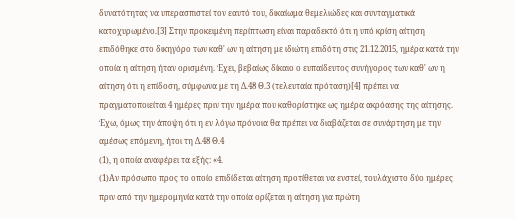δυνατότητας να υπερασπιστεί τον εαυτό του, δικαίωμα θεμελιώδες και συνταγματικά κατοχυρωμένο.[3] Στην προκειμένη περίπτωση είναι παραδεκτό ότι η υπό κρίση αίτηση επιδόθηκε στο δικηγόρο των καθ' ων η αίτηση με ιδιώτη επιδότη στις 21.12.2015, ημέρα κατά την οποία η αίτηση ήταν ορισμένη. Έχει, βεβαίως δίκαιο ο ευπαίδευτος συνήγορος των καθ' ων η αίτηση ότι η επίδοση, σύμφωνα με τη Δ.48 Θ.3 (τελευταία πρόταση)[4] πρέπει να πραγματοποιείται 4 ημέρες πριν την ημέρα που καθορίστηκε ως ημέρα ακρόασης της αίτησης. Έχω, όμως την άποψη ότι η εν λόγω πρόνοια θα πρέπει να διαβάζεται σε συνάρτηση με την αμέσως επόμενη, ήτοι τη Δ.48 Θ.4
(1), η οποία αναφέρει τα εξής: «4.
(1)Αν πρόσωπο προς το οποίο επιδίδεται αίτηση προτίθεται να ενστεί, τουλάχιστο δύο ημέρες πριν από την ημερομηνία κατά την οποία ορίζεται η αίτηση για πρώτη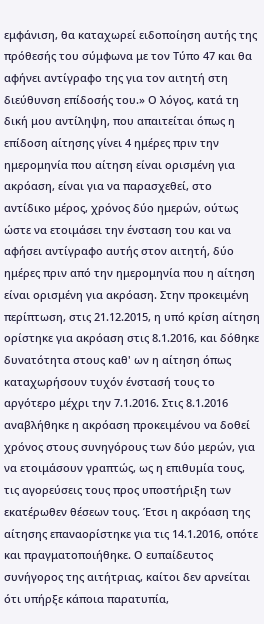εμφάνιση, θα καταχωρεί ειδοποίηση αυτής της πρόθεσής του σύμφωνα με τον Τύπο 47 και θα αφήνει αντίγραφο της για τον αιτητή στη διεύθυνση επίδοσής του.» Ο λόγος, κατά τη δική μου αντίληψη, που απαιτείται όπως η επίδοση αίτησης γίνει 4 ημέρες πριν την ημερομηνία που αίτηση είναι ορισμένη για ακρόαση, είναι για να παρασχεθεί, στο αντίδικο μέρος, χρόνος δύο ημερών, ούτως ώστε να ετοιμάσει την ένσταση του και να αφήσει αντίγραφο αυτής στον αιτητή, δύο ημέρες πριν από την ημερομηνία που η αίτηση είναι ορισμένη για ακρόαση. Στην προκειμένη περίπτωση, στις 21.12.2015, η υπό κρίση αίτηση ορίστηκε για ακρόαση στις 8.1.2016, και δόθηκε δυνατότητα στους καθ' ων η αίτηση όπως καταχωρήσουν τυχόν ένστασή τους το αργότερο μέχρι την 7.1.2016. Στις 8.1.2016 αναβλήθηκε η ακρόαση προκειμένου να δοθεί χρόνος στους συνηγόρους των δύο μερών, για να ετοιμάσουν γραπτώς, ως η επιθυμία τους, τις αγορεύσεις τους προς υποστήριξη των εκατέρωθεν θέσεων τους. Έτσι η ακρόαση της αίτησης επαναορίστηκε για τις 14.1.2016, οπότε και πραγματοποιήθηκε. Ο ευπαίδευτος συνήγορος της αιτήτριας, καίτοι δεν αρνείται ότι υπήρξε κάποια παρατυπία,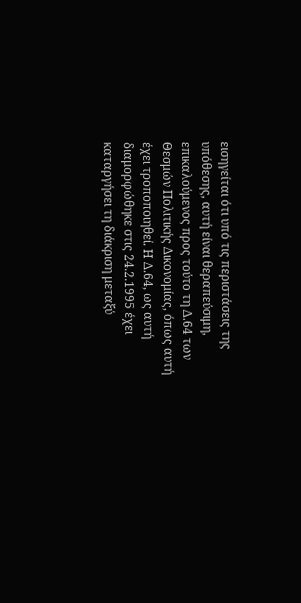εισηγείται ότι υπό τις περιστάσεις της υπόθεσης, αυτή είναι θεραπεύσιμη, επικαλούμενος προς τούτο τη Δ.64 των Θεσμών Πολιτικής Δικονομίας, όπως αυτή έχει τροποποιηθεί. Η Δ.64, ως αυτή διαμορφώθηκε στις 24.2.1995 έχει καταργήσει τη διάκριση μεταξύ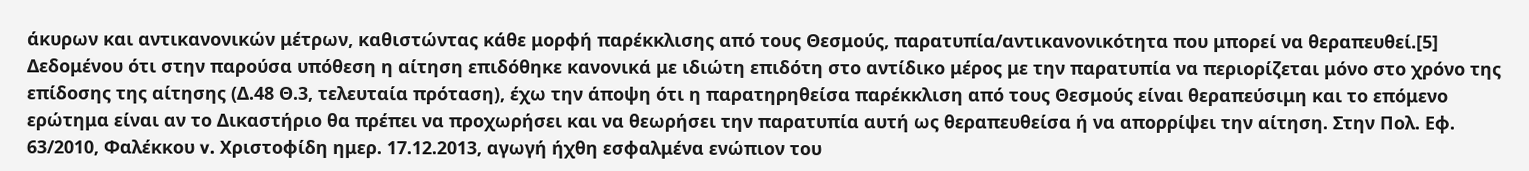άκυρων και αντικανονικών μέτρων, καθιστώντας κάθε μορφή παρέκκλισης από τους Θεσμούς, παρατυπία/αντικανονικότητα που μπορεί να θεραπευθεί.[5] Δεδομένου ότι στην παρούσα υπόθεση η αίτηση επιδόθηκε κανονικά με ιδιώτη επιδότη στο αντίδικο μέρος με την παρατυπία να περιορίζεται μόνο στο χρόνο της επίδοσης της αίτησης (Δ.48 Θ.3, τελευταία πρόταση), έχω την άποψη ότι η παρατηρηθείσα παρέκκλιση από τους Θεσμούς είναι θεραπεύσιμη και το επόμενο ερώτημα είναι αν το Δικαστήριο θα πρέπει να προχωρήσει και να θεωρήσει την παρατυπία αυτή ως θεραπευθείσα ή να απορρίψει την αίτηση. Στην Πολ. Εφ. 63/2010, Φαλέκκου v. Χριστοφίδη ημερ. 17.12.2013, αγωγή ήχθη εσφαλμένα ενώπιον του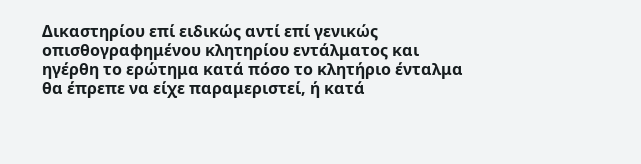Δικαστηρίου επί ειδικώς αντί επί γενικώς οπισθογραφημένου κλητηρίου εντάλματος και ηγέρθη το ερώτημα κατά πόσο το κλητήριο ένταλμα θα έπρεπε να είχε παραμεριστεί, ή κατά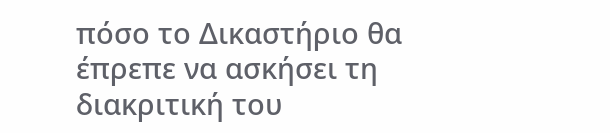πόσο το Δικαστήριο θα έπρεπε να ασκήσει τη διακριτική του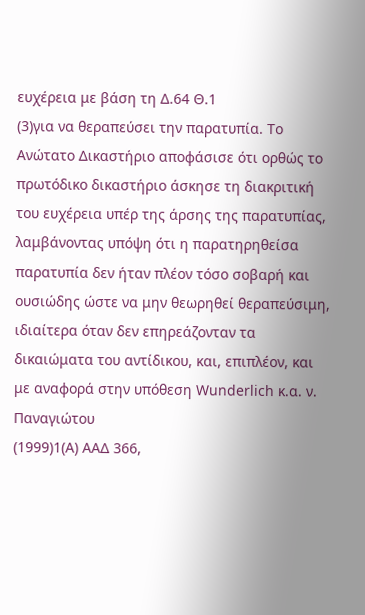ευχέρεια με βάση τη Δ.64 Θ.1
(3)για να θεραπεύσει την παρατυπία. Το Ανώτατο Δικαστήριο αποφάσισε ότι ορθώς το πρωτόδικο δικαστήριο άσκησε τη διακριτική του ευχέρεια υπέρ της άρσης της παρατυπίας, λαμβάνοντας υπόψη ότι η παρατηρηθείσα παρατυπία δεν ήταν πλέον τόσο σοβαρή και ουσιώδης ώστε να μην θεωρηθεί θεραπεύσιμη, ιδιαίτερα όταν δεν επηρεάζονταν τα δικαιώματα του αντίδικου, και, επιπλέον, και με αναφορά στην υπόθεση Wunderlich κ.α. ν. Παναγιώτου
(1999)1(A) ΑΑΔ 366,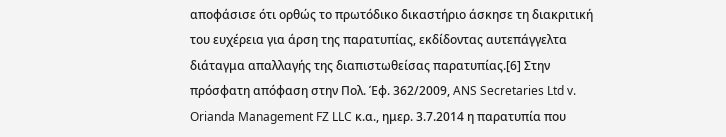αποφάσισε ότι ορθώς το πρωτόδικο δικαστήριο άσκησε τη διακριτική του ευχέρεια για άρση της παρατυπίας, εκδίδοντας αυτεπάγγελτα διάταγμα απαλλαγής της διαπιστωθείσας παρατυπίας.[6] Στην πρόσφατη απόφαση στην Πολ. Έφ. 362/2009, ANS Secretaries Ltd v. Orianda Management FZ LLC κ.α., ημερ. 3.7.2014 η παρατυπία που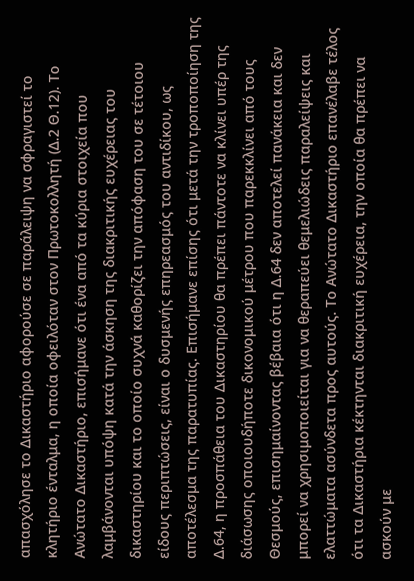απασχόλησε το Δικαστήριο αφορούσε σε παράλειψη να σφραγιστεί το κλητήριο ένταλμα, η οποία οφειλόταν στον Πρωτοκολλητή (Δ.2 Θ.12). Το Ανώτατο Δικαστήριο, επισήμανε ότι ένα από τα κύρια στοιχεία που λαμβάνονται υπόψη κατά την άσκηση της διακριτικής ευχέρειας του δικαστηρίου και το οποίο συχνά καθορίζει την απόφαση του σε τέτοιου είδους περιπτώσεις, είναι ο δυσμενής επηρεασμός του αντιδίκου, ως αποτέλεσμα της παρατυπίας. Επισήμανε επίσης ότι μετά την τροποποίηση της Δ.64, η προσπάθεια του Δικαστηρίου θα πρέπει πάντοτε να κλίνει υπέρ της διάσωσης οποιουδήποτε δικονομικού μέτρου που παρεκκλίνει από τους Θεσμούς, επισημαίνοντας βέβαια ότι η Δ.64 δεν αποτελεί πανάκεια και δεν μπορεί να χρησιμοποιείται για να θεραπεύει θεμελιώδεις παραλείψεις και ελαττώματα ασύνδετα προς αυτούς. Το Ανώτατο Δικαστήριο επανέλαβε τέλος ότι τα Δικαστήρια κέκτηνται διακριτική ευχέρεια, την οποία θα πρέπει να ασκούν με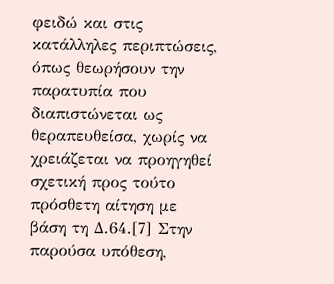φειδώ και στις κατάλληλες περιπτώσεις, όπως θεωρήσουν την παρατυπία που διαπιστώνεται ως θεραπευθείσα, χωρίς να χρειάζεται να προηγηθεί σχετική προς τούτο πρόσθετη αίτηση με βάση τη Δ.64.[7] Στην παρούσα υπόθεση,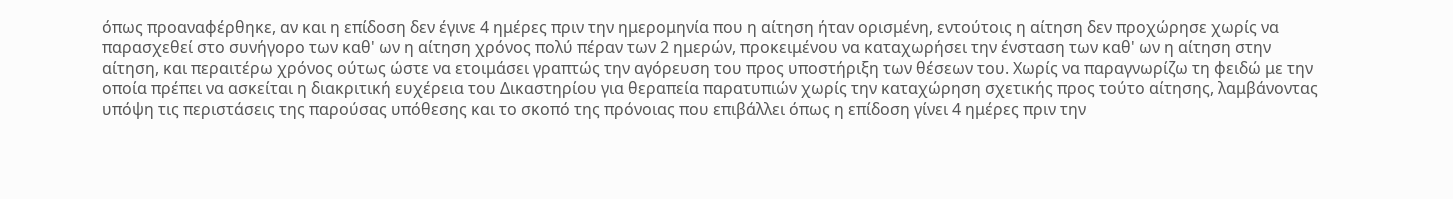όπως προαναφέρθηκε, αν και η επίδοση δεν έγινε 4 ημέρες πριν την ημερομηνία που η αίτηση ήταν ορισμένη, εντούτοις η αίτηση δεν προχώρησε χωρίς να παρασχεθεί στο συνήγορο των καθ' ων η αίτηση χρόνος πολύ πέραν των 2 ημερών, προκειμένου να καταχωρήσει την ένσταση των καθ' ων η αίτηση στην αίτηση, και περαιτέρω χρόνος ούτως ώστε να ετοιμάσει γραπτώς την αγόρευση του προς υποστήριξη των θέσεων του. Χωρίς να παραγνωρίζω τη φειδώ με την οποία πρέπει να ασκείται η διακριτική ευχέρεια του Δικαστηρίου για θεραπεία παρατυπιών χωρίς την καταχώρηση σχετικής προς τούτο αίτησης, λαμβάνοντας υπόψη τις περιστάσεις της παρούσας υπόθεσης και το σκοπό της πρόνοιας που επιβάλλει όπως η επίδοση γίνει 4 ημέρες πριν την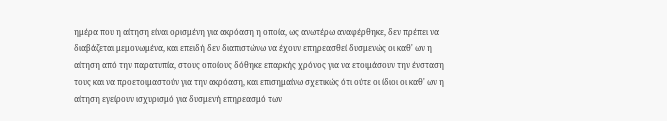ημέρα που η αίτηση είναι ορισμένη για ακρόαση η οποία, ως ανωτέρω αναφέρθηκε, δεν πρέπει να διαβάζεται μεμονωμένα, και επειδή δεν διαπιστώνω να έχουν επηρεασθεί δυσμενώς οι καθ' ων η αίτηση από την παρατυπία, στους οποίους δόθηκε επαρκής χρόνος για να ετοιμάσουν την ένσταση τους και να προετοιμαστούν για την ακρόαση, και επισημαίνω σχετικώς ότι ούτε οι ίδιοι οι καθ' ων η αίτηση εγείρουν ισχυρισμό για δυσμενή επηρεασμό των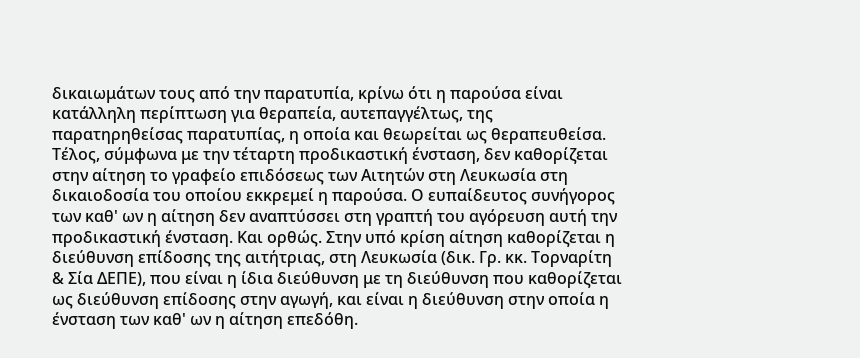δικαιωμάτων τους από την παρατυπία, κρίνω ότι η παρούσα είναι κατάλληλη περίπτωση για θεραπεία, αυτεπαγγέλτως, της παρατηρηθείσας παρατυπίας, η οποία και θεωρείται ως θεραπευθείσα. Τέλος, σύμφωνα με την τέταρτη προδικαστική ένσταση, δεν καθορίζεται στην αίτηση το γραφείο επιδόσεως των Αιτητών στη Λευκωσία στη δικαιοδοσία του οποίου εκκρεμεί η παρούσα. Ο ευπαίδευτος συνήγορος των καθ' ων η αίτηση δεν αναπτύσσει στη γραπτή του αγόρευση αυτή την προδικαστική ένσταση. Και ορθώς. Στην υπό κρίση αίτηση καθορίζεται η διεύθυνση επίδοσης της αιτήτριας, στη Λευκωσία (δικ. Γρ. κκ. Τορναρίτη & Σία ΔΕΠΕ), που είναι η ίδια διεύθυνση με τη διεύθυνση που καθορίζεται ως διεύθυνση επίδοσης στην αγωγή, και είναι η διεύθυνση στην οποία η ένσταση των καθ' ων η αίτηση επεδόθη.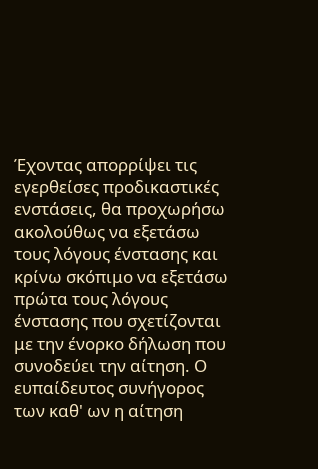Έχοντας απορρίψει τις εγερθείσες προδικαστικές ενστάσεις, θα προχωρήσω ακολούθως να εξετάσω τους λόγους ένστασης και κρίνω σκόπιμο να εξετάσω πρώτα τους λόγους ένστασης που σχετίζονται με την ένορκο δήλωση που συνοδεύει την αίτηση. Ο ευπαίδευτος συνήγορος των καθ' ων η αίτηση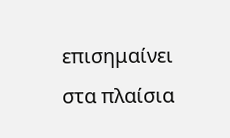επισημαίνει στα πλαίσια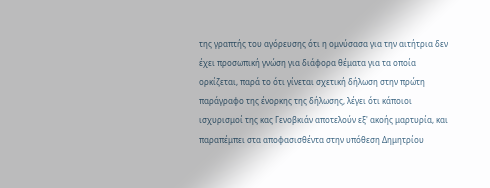της γραπτής του αγόρευσης ότι η ομνύσασα για την αιτήτρια δεν έχει προσωπική γνώση για διάφορα θέματα για τα οποία ορκίζεται, παρά το ότι γίνεται σχετική δήλωση στην πρώτη παράγραφο της ένορκης της δήλωσης, λέγει ότι κάποιοι ισχυρισμοί της κας Γενοβκιάν αποτελούν εξ' ακοής μαρτυρία, και παραπέμπει στα αποφασισθέντα στην υπόθεση Δημητρίου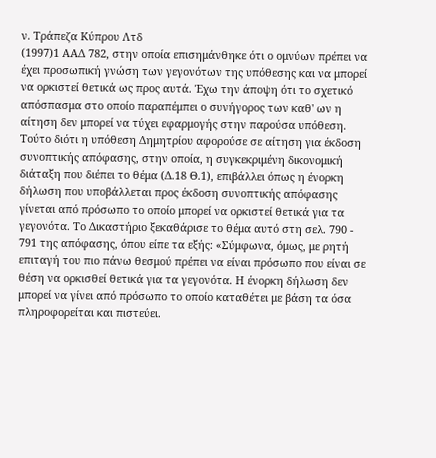ν. Τράπεζα Κύπρου Λτδ
(1997)1 ΑΑΔ 782, στην οποία επισημάνθηκε ότι ο ομνύων πρέπει να έχει προσωπική γνώση των γεγονότων της υπόθεσης και να μπορεί να ορκιστεί θετικά ως προς αυτά. Έχω την άποψη ότι το σχετικό απόσπασμα στο οποίο παραπέμπει ο συνήγορος των καθ' ων η αίτηση δεν μπορεί να τύχει εφαρμογής στην παρούσα υπόθεση. Τούτο διότι η υπόθεση Δημητρίου αφορούσε σε αίτηση για έκδοση συνοπτικής απόφασης, στην οποία, η συγκεκριμένη δικονομική διάταξη που διέπει το θέμα (Δ.18 Θ.1), επιβάλλει όπως η ένορκη δήλωση που υποβάλλεται προς έκδοση συνοπτικής απόφασης γίνεται από πρόσωπο το οποίο μπορεί να ορκιστεί θετικά για τα γεγονότα. Το Δικαστήριο ξεκαθάρισε το θέμα αυτό στη σελ. 790 - 791 της απόφασης, όπου είπε τα εξής: «Σύμφωνα, όμως, με ρητή επιταγή του πιο πάνω θεσμού πρέπει να είναι πρόσωπο που είναι σε θέση να ορκισθεί θετικά για τα γεγονότα. Η ένορκη δήλωση δεν μπορεί να γίνει από πρόσωπο το οποίο καταθέτει με βάση τα όσα πληροφορείται και πιστεύει.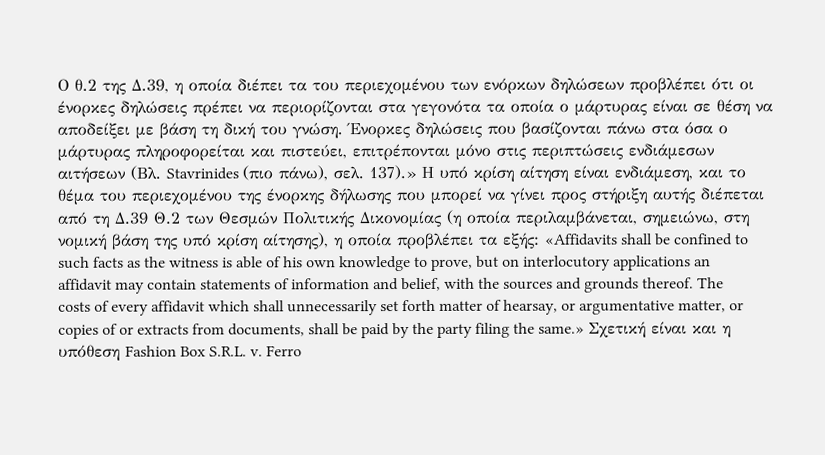Ο θ.2 της Δ.39, η οποία διέπει τα του περιεχομένου των ενόρκων δηλώσεων προβλέπει ότι οι ένορκες δηλώσεις πρέπει να περιορίζονται στα γεγονότα τα οποία ο μάρτυρας είναι σε θέση να αποδείξει με βάση τη δική του γνώση. Ένορκες δηλώσεις που βασίζονται πάνω στα όσα ο μάρτυρας πληροφορείται και πιστεύει, επιτρέπονται μόνο στις περιπτώσεις ενδιάμεσων αιτήσεων (Βλ. Stavrinides (πιο πάνω), σελ. 137).» Η υπό κρίση αίτηση είναι ενδιάμεση, και το θέμα του περιεχομένου της ένορκης δήλωσης που μπορεί να γίνει προς στήριξη αυτής διέπεται από τη Δ.39 Θ.2 των Θεσμών Πολιτικής Δικονομίας (η οποία περιλαμβάνεται, σημειώνω, στη νομική βάση της υπό κρίση αίτησης), η οποία προβλέπει τα εξής: «Affidavits shall be confined to such facts as the witness is able of his own knowledge to prove, but on interlocutory applications an affidavit may contain statements of information and belief, with the sources and grounds thereof. The costs of every affidavit which shall unnecessarily set forth matter of hearsay, or argumentative matter, or copies of or extracts from documents, shall be paid by the party filing the same.» Σχετική είναι και η υπόθεση Fashion Box S.R.L. v. Ferro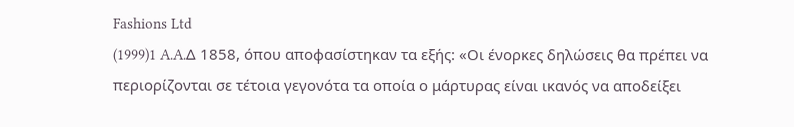Fashions Ltd
(1999)1 A.A.Δ 1858, όπου αποφασίστηκαν τα εξής: «Οι ένορκες δηλώσεις θα πρέπει να περιορίζονται σε τέτοια γεγονότα τα οποία ο μάρτυρας είναι ικανός να αποδείξει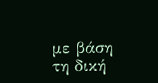με βάση τη δική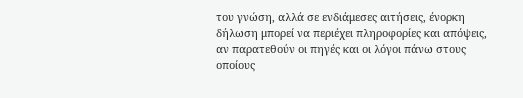του γνώση, αλλά σε ενδιάμεσες αιτήσεις, ένορκη δήλωση μπορεί να περιέχει πληροφορίες και απόψεις, αν παρατεθούν οι πηγές και οι λόγοι πάνω στους οποίους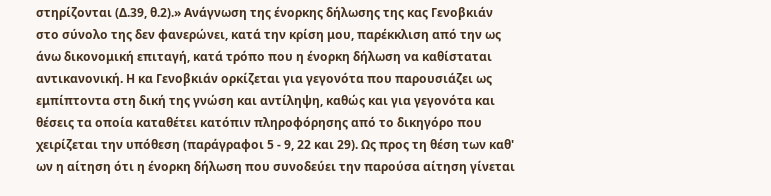στηρίζονται (Δ.39, θ.2).» Ανάγνωση της ένορκης δήλωσης της κας Γενοβκιάν στο σύνολο της δεν φανερώνει, κατά την κρίση μου, παρέκκλιση από την ως άνω δικονομική επιταγή, κατά τρόπο που η ένορκη δήλωση να καθίσταται αντικανονική. Η κα Γενοβκιάν ορκίζεται για γεγονότα που παρουσιάζει ως εμπίπτοντα στη δική της γνώση και αντίληψη, καθώς και για γεγονότα και θέσεις τα οποία καταθέτει κατόπιν πληροφόρησης από το δικηγόρο που χειρίζεται την υπόθεση (παράγραφοι 5 - 9, 22 και 29). Ως προς τη θέση των καθ' ων η αίτηση ότι η ένορκη δήλωση που συνοδεύει την παρούσα αίτηση γίνεται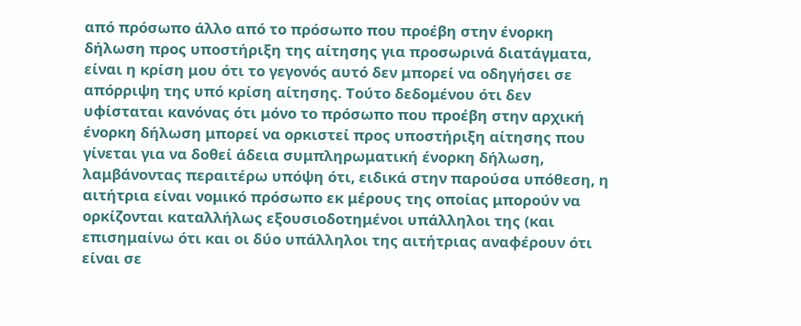από πρόσωπο άλλο από το πρόσωπο που προέβη στην ένορκη δήλωση προς υποστήριξη της αίτησης για προσωρινά διατάγματα, είναι η κρίση μου ότι το γεγονός αυτό δεν μπορεί να οδηγήσει σε απόρριψη της υπό κρίση αίτησης. Τούτο δεδομένου ότι δεν υφίσταται κανόνας ότι μόνο το πρόσωπο που προέβη στην αρχική ένορκη δήλωση μπορεί να ορκιστεί προς υποστήριξη αίτησης που γίνεται για να δοθεί άδεια συμπληρωματική ένορκη δήλωση, λαμβάνοντας περαιτέρω υπόψη ότι, ειδικά στην παρούσα υπόθεση, η αιτήτρια είναι νομικό πρόσωπο εκ μέρους της οποίας μπορούν να ορκίζονται καταλλήλως εξουσιοδοτημένοι υπάλληλοι της (και επισημαίνω ότι και οι δύο υπάλληλοι της αιτήτριας αναφέρουν ότι είναι σε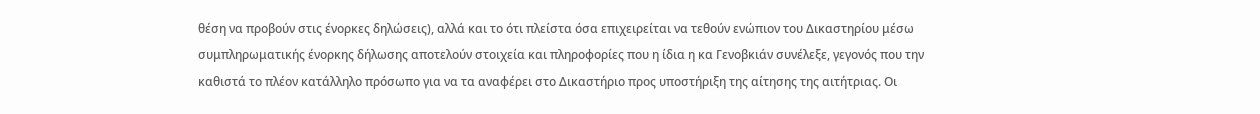θέση να προβούν στις ένορκες δηλώσεις), αλλά και το ότι πλείστα όσα επιχειρείται να τεθούν ενώπιον του Δικαστηρίου μέσω συμπληρωματικής ένορκης δήλωσης αποτελούν στοιχεία και πληροφορίες που η ίδια η κα Γενοβκιάν συνέλεξε, γεγονός που την καθιστά το πλέον κατάλληλο πρόσωπο για να τα αναφέρει στο Δικαστήριο προς υποστήριξη της αίτησης της αιτήτριας. Οι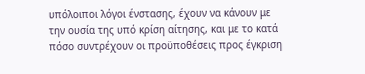υπόλοιποι λόγοι ένστασης, έχουν να κάνουν με την ουσία της υπό κρίση αίτησης, και με το κατά πόσο συντρέχουν οι προϋποθέσεις προς έγκριση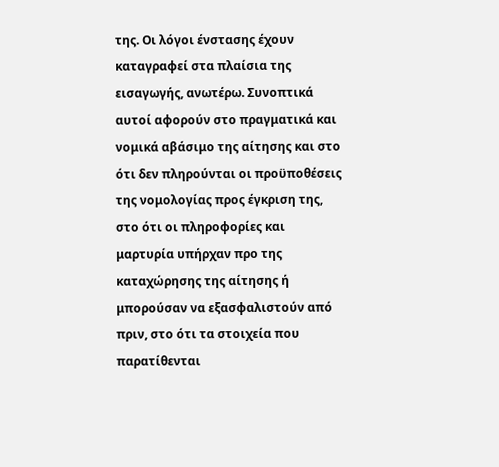της. Οι λόγοι ένστασης έχουν καταγραφεί στα πλαίσια της εισαγωγής, ανωτέρω. Συνοπτικά αυτοί αφορούν στο πραγματικά και νομικά αβάσιμο της αίτησης και στο ότι δεν πληρούνται οι προϋποθέσεις της νομολογίας προς έγκριση της, στο ότι οι πληροφορίες και μαρτυρία υπήρχαν προ της καταχώρησης της αίτησης ή μπορούσαν να εξασφαλιστούν από πριν, στο ότι τα στοιχεία που παρατίθενται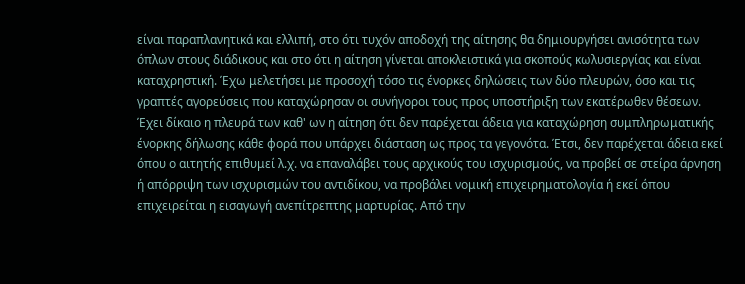είναι παραπλανητικά και ελλιπή, στο ότι τυχόν αποδοχή της αίτησης θα δημιουργήσει ανισότητα των όπλων στους διάδικους και στο ότι η αίτηση γίνεται αποκλειστικά για σκοπούς κωλυσιεργίας και είναι καταχρηστική. Έχω μελετήσει με προσοχή τόσο τις ένορκες δηλώσεις των δύο πλευρών, όσο και τις γραπτές αγορεύσεις που καταχώρησαν οι συνήγοροι τους προς υποστήριξη των εκατέρωθεν θέσεων. Έχει δίκαιο η πλευρά των καθ' ων η αίτηση ότι δεν παρέχεται άδεια για καταχώρηση συμπληρωματικής ένορκης δήλωσης κάθε φορά που υπάρχει διάσταση ως προς τα γεγονότα. Έτσι, δεν παρέχεται άδεια εκεί όπου ο αιτητής επιθυμεί λ.χ. να επαναλάβει τους αρχικούς του ισχυρισμούς, να προβεί σε στείρα άρνηση ή απόρριψη των ισχυρισμών του αντιδίκου, να προβάλει νομική επιχειρηματολογία ή εκεί όπου επιχειρείται η εισαγωγή ανεπίτρεπτης μαρτυρίας. Από την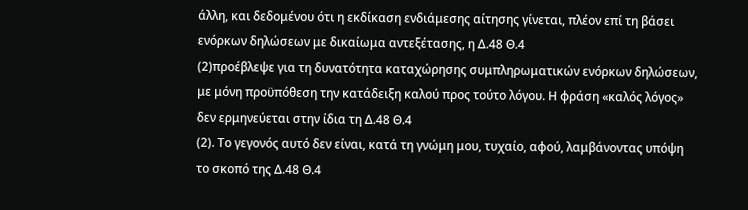άλλη, και δεδομένου ότι η εκδίκαση ενδιάμεσης αίτησης γίνεται, πλέον επί τη βάσει ενόρκων δηλώσεων με δικαίωμα αντεξέτασης, η Δ.48 Θ.4
(2)προέβλεψε για τη δυνατότητα καταχώρησης συμπληρωματικών ενόρκων δηλώσεων, με μόνη προϋπόθεση την κατάδειξη καλού προς τούτο λόγου. Η φράση «καλός λόγος» δεν ερμηνεύεται στην ίδια τη Δ.48 Θ.4
(2). Το γεγονός αυτό δεν είναι, κατά τη γνώμη μου, τυχαίο, αφού, λαμβάνοντας υπόψη το σκοπό της Δ.48 Θ.4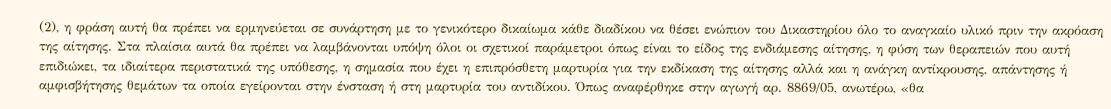(2), η φράση αυτή θα πρέπει να ερμηνεύεται σε συνάρτηση με το γενικότερο δικαίωμα κάθε διαδίκου να θέσει ενώπιον του Δικαστηρίου όλο το αναγκαίο υλικό πριν την ακρόαση της αίτησης. Στα πλαίσια αυτά θα πρέπει να λαμβάνονται υπόψη όλοι οι σχετικοί παράμετροι όπως είναι το είδος της ενδιάμεσης αίτησης, η φύση των θεραπειών που αυτή επιδιώκει, τα ιδιαίτερα περιστατικά της υπόθεσης, η σημασία που έχει η επιπρόσθετη μαρτυρία για την εκδίκαση της αίτησης αλλά και η ανάγκη αντίκρουσης, απάντησης ή αμφισβήτησης θεμάτων τα οποία εγείρονται στην ένσταση ή στη μαρτυρία του αντιδίκου. Όπως αναφέρθηκε στην αγωγή αρ. 8869/05, ανωτέρω, «θα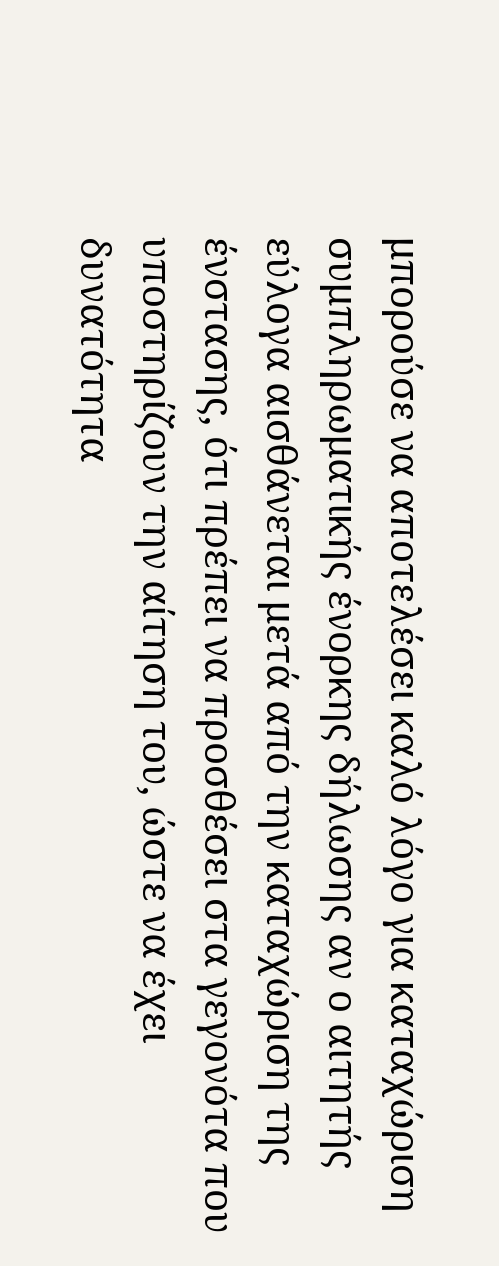μπορούσε να αποτελέσει καλό λόγο για καταχώριση συμπληρωματικής ένορκης δήλωσης αν ο αιτητής εύλογα αισθάνεται μετά από την καταχώριση της ένστασης, ότι πρέπει να προσθέσει στα γεγονότα που υποστηρίζουν την αίτηση του, ώστε να έχει δυνατότητα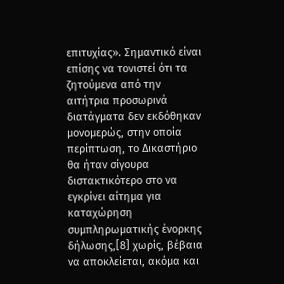επιτυχίας». Σημαντικό είναι επίσης να τονιστεί ότι τα ζητούμενα από την αιτήτρια προσωρινά διατάγματα δεν εκδόθηκαν μονομερώς, στην οποία περίπτωση, το Δικαστήριο θα ήταν σίγουρα διστακτικότερο στο να εγκρίνει αίτημα για καταχώρηση συμπληρωματικής ένορκης δήλωσης,[8] χωρίς, βέβαια να αποκλείεται, ακόμα και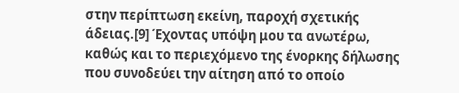στην περίπτωση εκείνη, παροχή σχετικής άδειας.[9] Έχοντας υπόψη μου τα ανωτέρω, καθώς και το περιεχόμενο της ένορκης δήλωσης που συνοδεύει την αίτηση από το οποίο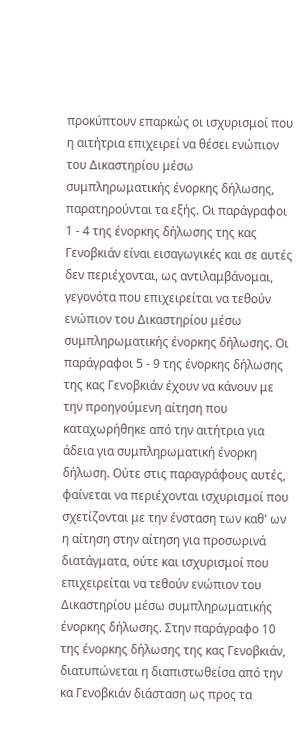προκύπτουν επαρκώς οι ισχυρισμοί που η αιτήτρια επιχειρεί να θέσει ενώπιον του Δικαστηρίου μέσω συμπληρωματικής ένορκης δήλωσης, παρατηρούνται τα εξής. Οι παράγραφοι 1 - 4 της ένορκης δήλωσης της κας Γενοβκιάν είναι εισαγωγικές και σε αυτές δεν περιέχονται, ως αντιλαμβάνομαι, γεγονότα που επιχειρείται να τεθούν ενώπιον του Δικαστηρίου μέσω συμπληρωματικής ένορκης δήλωσης. Οι παράγραφοι 5 - 9 της ένορκης δήλωσης της κας Γενοβκιάν έχουν να κάνουν με την προηγούμενη αίτηση που καταχωρήθηκε από την αιτήτρια για άδεια για συμπληρωματική ένορκη δήλωση. Ούτε στις παραγράφους αυτές, φαίνεται να περιέχονται ισχυρισμοί που σχετίζονται με την ένσταση των καθ' ων η αίτηση στην αίτηση για προσωρινά διατάγματα, ούτε και ισχυρισμοί που επιχειρείται να τεθούν ενώπιον του Δικαστηρίου μέσω συμπληρωματικής ένορκης δήλωσης. Στην παράγραφο 10 της ένορκης δήλωσης της κας Γενοβκιάν, διατυπώνεται η διαπιστωθείσα από την κα Γενοβκιάν διάσταση ως προς τα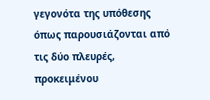γεγονότα της υπόθεσης όπως παρουσιάζονται από τις δύο πλευρές, προκειμένου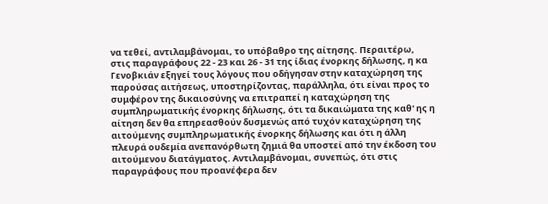να τεθεί, αντιλαμβάνομαι, το υπόβαθρο της αίτησης. Περαιτέρω, στις παραγράφους 22 - 23 και 26 - 31 της ίδιας ένορκης δήλωσης, η κα Γενοβκιάν εξηγεί τους λόγους που οδήγησαν στην καταχώρηση της παρούσας αιτήσεως, υποστηρίζοντας, παράλληλα, ότι είναι προς το συμφέρον της δικαιοσύνης να επιτραπεί η καταχώρηση της συμπληρωματικής ένορκης δήλωσης, ότι τα δικαιώματα της καθ' ης η αίτηση δεν θα επηρεασθούν δυσμενώς από τυχόν καταχώρηση της αιτούμενης συμπληρωματικής ένορκης δήλωσης και ότι η άλλη πλευρά ουδεμία ανεπανόρθωτη ζημιά θα υποστεί από την έκδοση του αιτούμενου διατάγματος. Αντιλαμβάνομαι, συνεπώς, ότι στις παραγράφους που προανέφερα δεν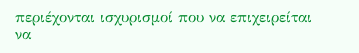περιέχονται ισχυρισμοί που να επιχειρείται να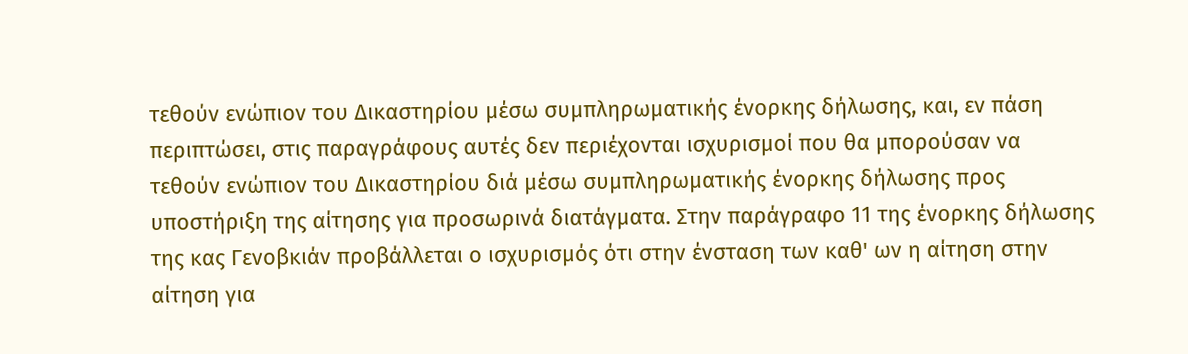τεθούν ενώπιον του Δικαστηρίου μέσω συμπληρωματικής ένορκης δήλωσης, και, εν πάση περιπτώσει, στις παραγράφους αυτές δεν περιέχονται ισχυρισμοί που θα μπορούσαν να τεθούν ενώπιον του Δικαστηρίου διά μέσω συμπληρωματικής ένορκης δήλωσης προς υποστήριξη της αίτησης για προσωρινά διατάγματα. Στην παράγραφο 11 της ένορκης δήλωσης της κας Γενοβκιάν προβάλλεται ο ισχυρισμός ότι στην ένσταση των καθ' ων η αίτηση στην αίτηση για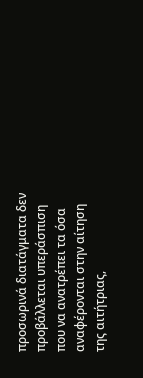προσωρινά διατάγματα δεν προβάλλεται υπεράσπιση που να ανατρέπει τα όσα αναφέρονται στην αίτηση της αιτήτριας,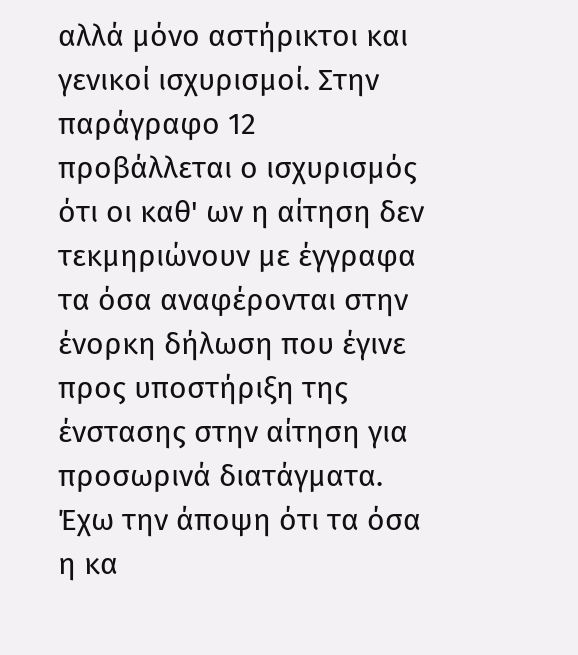αλλά μόνο αστήρικτοι και γενικοί ισχυρισμοί. Στην παράγραφο 12 προβάλλεται ο ισχυρισμός ότι οι καθ' ων η αίτηση δεν τεκμηριώνουν με έγγραφα τα όσα αναφέρονται στην ένορκη δήλωση που έγινε προς υποστήριξη της ένστασης στην αίτηση για προσωρινά διατάγματα. Έχω την άποψη ότι τα όσα η κα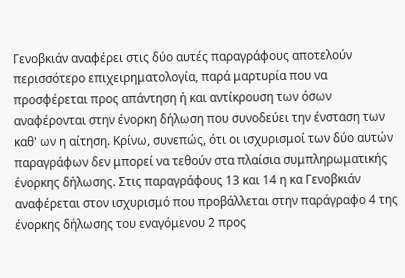Γενοβκιάν αναφέρει στις δύο αυτές παραγράφους αποτελούν περισσότερο επιχειρηματολογία, παρά μαρτυρία που να προσφέρεται προς απάντηση ή και αντίκρουση των όσων αναφέρονται στην ένορκη δήλωση που συνοδεύει την ένσταση των καθ' ων η αίτηση. Κρίνω, συνεπώς, ότι οι ισχυρισμοί των δύο αυτών παραγράφων δεν μπορεί να τεθούν στα πλαίσια συμπληρωματικής ένορκης δήλωσης. Στις παραγράφους 13 και 14 η κα Γενοβκιάν αναφέρεται στον ισχυρισμό που προβάλλεται στην παράγραφο 4 της ένορκης δήλωσης του εναγόμενου 2 προς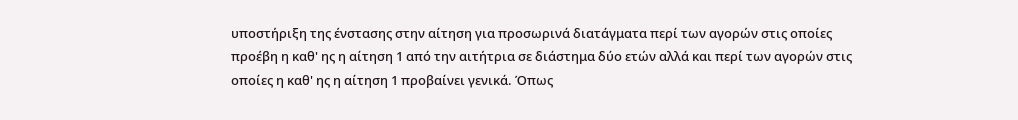υποστήριξη της ένστασης στην αίτηση για προσωρινά διατάγματα περί των αγορών στις οποίες προέβη η καθ' ης η αίτηση 1 από την αιτήτρια σε διάστημα δύο ετών αλλά και περί των αγορών στις οποίες η καθ' ης η αίτηση 1 προβαίνει γενικά. Όπως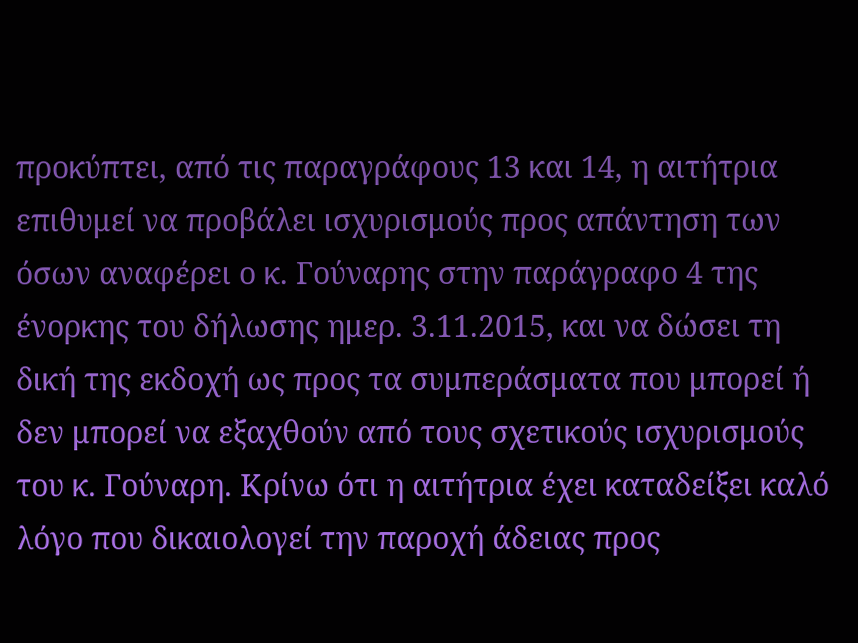προκύπτει, από τις παραγράφους 13 και 14, η αιτήτρια επιθυμεί να προβάλει ισχυρισμούς προς απάντηση των όσων αναφέρει ο κ. Γούναρης στην παράγραφο 4 της ένορκης του δήλωσης ημερ. 3.11.2015, και να δώσει τη δική της εκδοχή ως προς τα συμπεράσματα που μπορεί ή δεν μπορεί να εξαχθούν από τους σχετικούς ισχυρισμούς του κ. Γούναρη. Κρίνω ότι η αιτήτρια έχει καταδείξει καλό λόγο που δικαιολογεί την παροχή άδειας προς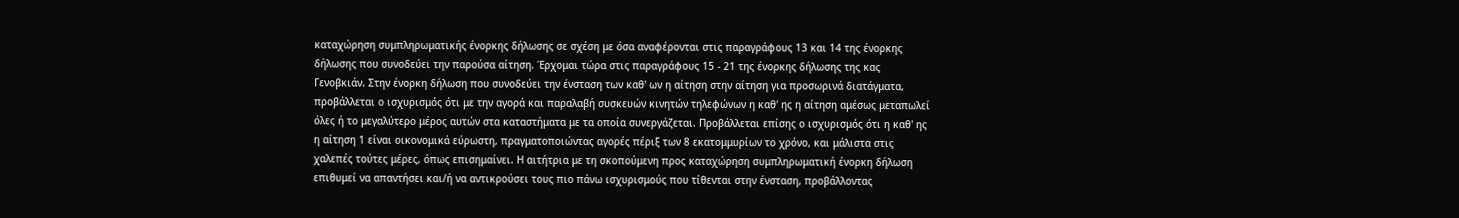καταχώρηση συμπληρωματικής ένορκης δήλωσης σε σχέση με όσα αναφέρονται στις παραγράφους 13 και 14 της ένορκης δήλωσης που συνοδεύει την παρούσα αίτηση. Έρχομαι τώρα στις παραγράφους 15 - 21 της ένορκης δήλωσης της κας Γενοβκιάν. Στην ένορκη δήλωση που συνοδεύει την ένσταση των καθ' ων η αίτηση στην αίτηση για προσωρινά διατάγματα, προβάλλεται ο ισχυρισμός ότι με την αγορά και παραλαβή συσκευών κινητών τηλεφώνων η καθ' ης η αίτηση αμέσως μεταπωλεί όλες ή το μεγαλύτερο μέρος αυτών στα καταστήματα με τα οποία συνεργάζεται. Προβάλλεται επίσης ο ισχυρισμός ότι η καθ' ης η αίτηση 1 είναι οικονομικά εύρωστη, πραγματοποιώντας αγορές πέριξ των 8 εκατομμυρίων το χρόνο, και μάλιστα στις χαλεπές τούτες μέρες, όπως επισημαίνει. Η αιτήτρια με τη σκοπούμενη προς καταχώρηση συμπληρωματική ένορκη δήλωση επιθυμεί να απαντήσει και/ή να αντικρούσει τους πιο πάνω ισχυρισμούς που τίθενται στην ένσταση, προβάλλοντας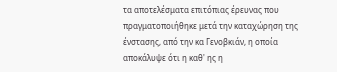τα αποτελέσματα επιτόπιας έρευνας που πραγματοποιήθηκε μετά την καταχώρηση της ένστασης, από την κα Γενοβκιάν, η οποία αποκάλυψε ότι η καθ' ης η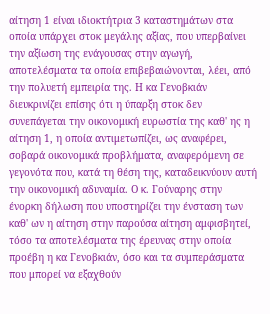αίτηση 1 είναι ιδιοκτήτρια 3 καταστημάτων στα οποία υπάρχει στοκ μεγάλης αξίας, που υπερβαίνει την αξίωση της ενάγουσας στην αγωγή, αποτελέσματα τα οποία επιβεβαιώνονται, λέει, από την πολυετή εμπειρία της. Η κα Γενοβκιάν διευκρινίζει επίσης ότι η ύπαρξη στοκ δεν συνεπάγεται την οικονομική ευρωστία της καθ' ης η αίτηση 1, η οποία αντιμετωπίζει, ως αναφέρει, σοβαρά οικονομικά προβλήματα, αναφερόμενη σε γεγονότα που, κατά τη θέση της, καταδεικνύουν αυτή την οικονομική αδυναμία. Ο κ. Γούναρης στην ένορκη δήλωση που υποστηρίζει την ένσταση των καθ' ων η αίτηση στην παρούσα αίτηση αμφισβητεί, τόσο τα αποτελέσματα της έρευνας στην οποία προέβη η κα Γενοβκιάν, όσο και τα συμπεράσματα που μπορεί να εξαχθούν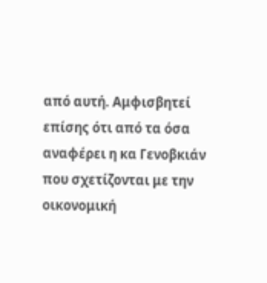από αυτή. Αμφισβητεί επίσης ότι από τα όσα αναφέρει η κα Γενοβκιάν που σχετίζονται με την οικονομική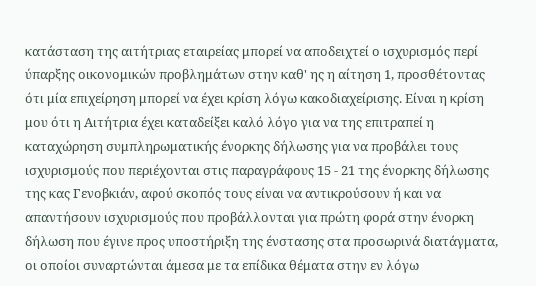κατάσταση της αιτήτριας εταιρείας μπορεί να αποδειχτεί ο ισχυρισμός περί ύπαρξης οικονομικών προβλημάτων στην καθ' ης η αίτηση 1, προσθέτοντας ότι μία επιχείρηση μπορεί να έχει κρίση λόγω κακοδιαχείρισης. Είναι η κρίση μου ότι η Αιτήτρια έχει καταδείξει καλό λόγο για να της επιτραπεί η καταχώρηση συμπληρωματικής ένορκης δήλωσης για να προβάλει τους ισχυρισμούς που περιέχονται στις παραγράφους 15 - 21 της ένορκης δήλωσης της κας Γενοβκιάν, αφού σκοπός τους είναι να αντικρούσουν ή και να απαντήσουν ισχυρισμούς που προβάλλονται για πρώτη φορά στην ένορκη δήλωση που έγινε προς υποστήριξη της ένστασης στα προσωρινά διατάγματα, οι οποίοι συναρτώνται άμεσα με τα επίδικα θέματα στην εν λόγω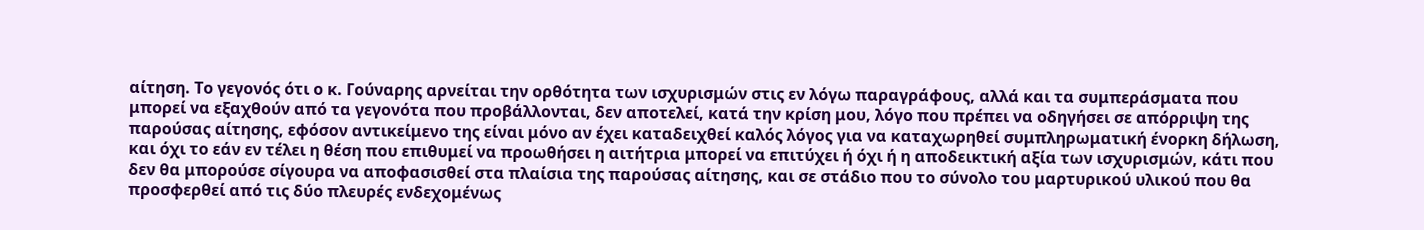αίτηση. Το γεγονός ότι ο κ. Γούναρης αρνείται την ορθότητα των ισχυρισμών στις εν λόγω παραγράφους, αλλά και τα συμπεράσματα που μπορεί να εξαχθούν από τα γεγονότα που προβάλλονται, δεν αποτελεί, κατά την κρίση μου, λόγο που πρέπει να οδηγήσει σε απόρριψη της παρούσας αίτησης, εφόσον αντικείμενο της είναι μόνο αν έχει καταδειχθεί καλός λόγος για να καταχωρηθεί συμπληρωματική ένορκη δήλωση, και όχι το εάν εν τέλει η θέση που επιθυμεί να προωθήσει η αιτήτρια μπορεί να επιτύχει ή όχι ή η αποδεικτική αξία των ισχυρισμών, κάτι που δεν θα μπορούσε σίγουρα να αποφασισθεί στα πλαίσια της παρούσας αίτησης, και σε στάδιο που το σύνολο του μαρτυρικού υλικού που θα προσφερθεί από τις δύο πλευρές ενδεχομένως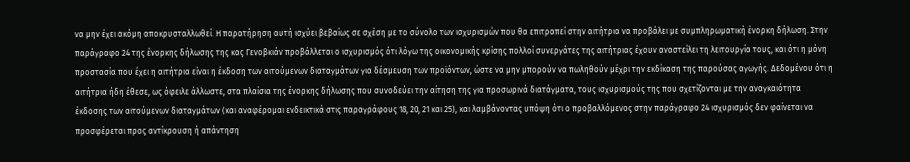να μην έχει ακόμη αποκρυσταλλωθεί. Η παρατήρηση αυτή ισχύει βεβαίως σε σχέση με το σύνολο των ισχυρισμών που θα επιτραπεί στην αιτήτρια να προβάλει με συμπληρωματική ένορκη δήλωση. Στην παράγραφο 24 της ένορκης δήλωσης της κας Γενοβκιάν προβάλλεται ο ισχυρισμός ότι λόγω της οικονομικής κρίσης πολλοί συνεργάτες της αιτήτριας έχουν αναστείλει τη λειτουργία τους, και ότι η μόνη προστασία που έχει η αιτήτρια είναι η έκδοση των αιτούμενων διαταγμάτων για δέσμευση των προϊόντων, ώστε να μην μπορούν να πωληθούν μέχρι την εκδίκαση της παρούσας αγωγής. Δεδομένου ότι η αιτήτρια ήδη έθεσε, ως όφειλε άλλωστε, στα πλαίσια της ένορκης δήλωσης που συνοδεύει την αίτηση της για προσωρινά διατάγματα, τους ισχυρισμούς της που σχετίζονται με την αναγκαιότητα έκδοσης των αιτούμενων διαταγμάτων (και αναφέρομαι ενδεικτικά στις παραγράφους 18, 20, 21 και 25), και λαμβάνοντας υπόψη ότι ο προβαλλόμενος στην παράγραφο 24 ισχυρισμός δεν φαίνεται να προσφέρεται προς αντίκρουση ή απάντηση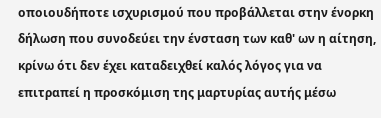οποιουδήποτε ισχυρισμού που προβάλλεται στην ένορκη δήλωση που συνοδεύει την ένσταση των καθ' ων η αίτηση, κρίνω ότι δεν έχει καταδειχθεί καλός λόγος για να επιτραπεί η προσκόμιση της μαρτυρίας αυτής μέσω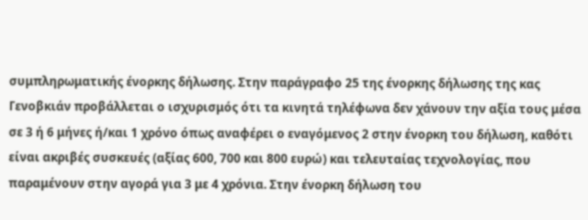συμπληρωματικής ένορκης δήλωσης. Στην παράγραφο 25 της ένορκης δήλωσης της κας Γενοβκιάν προβάλλεται ο ισχυρισμός ότι τα κινητά τηλέφωνα δεν χάνουν την αξία τους μέσα σε 3 ή 6 μήνες ή/και 1 χρόνο όπως αναφέρει ο εναγόμενος 2 στην ένορκη του δήλωση, καθότι είναι ακριβές συσκευές (αξίας 600, 700 και 800 ευρώ) και τελευταίας τεχνολογίας, που παραμένουν στην αγορά για 3 με 4 χρόνια. Στην ένορκη δήλωση του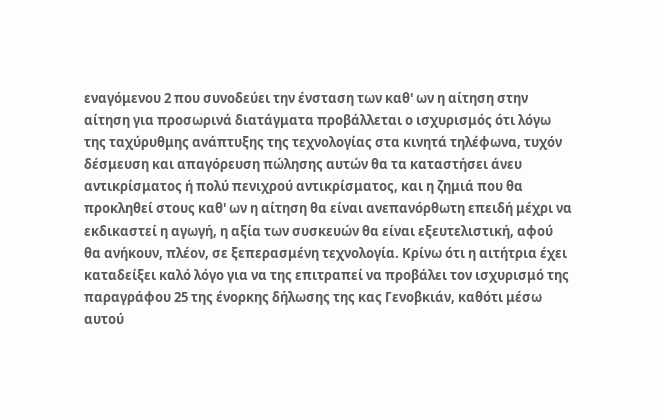εναγόμενου 2 που συνοδεύει την ένσταση των καθ' ων η αίτηση στην αίτηση για προσωρινά διατάγματα προβάλλεται ο ισχυρισμός ότι λόγω της ταχύρυθμης ανάπτυξης της τεχνολογίας στα κινητά τηλέφωνα, τυχόν δέσμευση και απαγόρευση πώλησης αυτών θα τα καταστήσει άνευ αντικρίσματος ή πολύ πενιχρού αντικρίσματος, και η ζημιά που θα προκληθεί στους καθ' ων η αίτηση θα είναι ανεπανόρθωτη επειδή μέχρι να εκδικαστεί η αγωγή, η αξία των συσκευών θα είναι εξευτελιστική, αφού θα ανήκουν, πλέον, σε ξεπερασμένη τεχνολογία. Κρίνω ότι η αιτήτρια έχει καταδείξει καλό λόγο για να της επιτραπεί να προβάλει τον ισχυρισμό της παραγράφου 25 της ένορκης δήλωσης της κας Γενοβκιάν, καθότι μέσω αυτού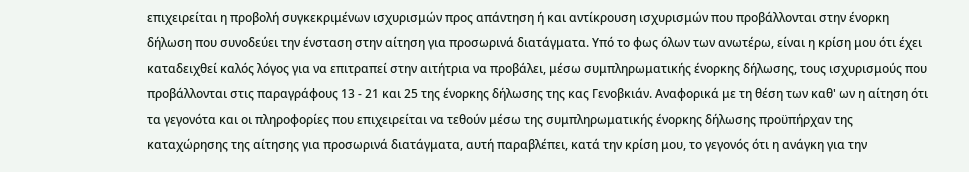επιχειρείται η προβολή συγκεκριμένων ισχυρισμών προς απάντηση ή και αντίκρουση ισχυρισμών που προβάλλονται στην ένορκη δήλωση που συνοδεύει την ένσταση στην αίτηση για προσωρινά διατάγματα. Υπό το φως όλων των ανωτέρω, είναι η κρίση μου ότι έχει καταδειχθεί καλός λόγος για να επιτραπεί στην αιτήτρια να προβάλει, μέσω συμπληρωματικής ένορκης δήλωσης, τους ισχυρισμούς που προβάλλονται στις παραγράφους 13 - 21 και 25 της ένορκης δήλωσης της κας Γενοβκιάν. Αναφορικά με τη θέση των καθ' ων η αίτηση ότι τα γεγονότα και οι πληροφορίες που επιχειρείται να τεθούν μέσω της συμπληρωματικής ένορκης δήλωσης προϋπήρχαν της καταχώρησης της αίτησης για προσωρινά διατάγματα, αυτή παραβλέπει, κατά την κρίση μου, το γεγονός ότι η ανάγκη για την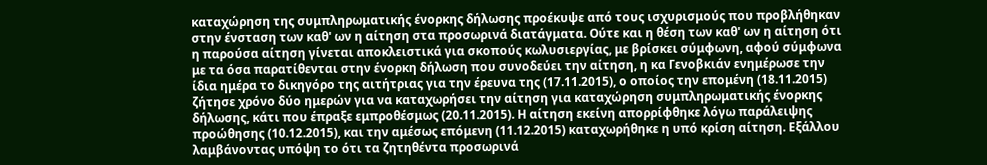καταχώρηση της συμπληρωματικής ένορκης δήλωσης προέκυψε από τους ισχυρισμούς που προβλήθηκαν στην ένσταση των καθ' ων η αίτηση στα προσωρινά διατάγματα. Ούτε και η θέση των καθ' ων η αίτηση ότι η παρούσα αίτηση γίνεται αποκλειστικά για σκοπούς κωλυσιεργίας, με βρίσκει σύμφωνη, αφού σύμφωνα με τα όσα παρατίθενται στην ένορκη δήλωση που συνοδεύει την αίτηση, η κα Γενοβκιάν ενημέρωσε την ίδια ημέρα το δικηγόρο της αιτήτριας για την έρευνα της (17.11.2015), ο οποίος την επομένη (18.11.2015) ζήτησε χρόνο δύο ημερών για να καταχωρήσει την αίτηση για καταχώρηση συμπληρωματικής ένορκης δήλωσης, κάτι που έπραξε εμπροθέσμως (20.11.2015). Η αίτηση εκείνη απορρίφθηκε λόγω παράλειψης προώθησης (10.12.2015), και την αμέσως επόμενη (11.12.2015) καταχωρήθηκε η υπό κρίση αίτηση. Εξάλλου λαμβάνοντας υπόψη το ότι τα ζητηθέντα προσωρινά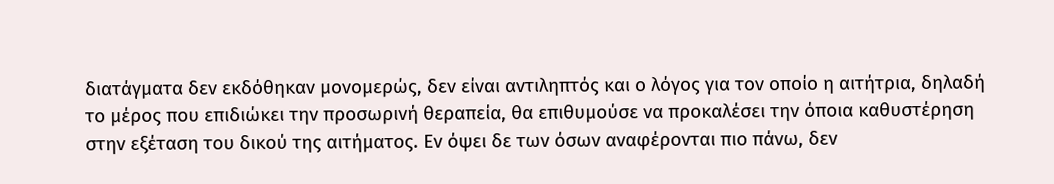διατάγματα δεν εκδόθηκαν μονομερώς, δεν είναι αντιληπτός και ο λόγος για τον οποίο η αιτήτρια, δηλαδή το μέρος που επιδιώκει την προσωρινή θεραπεία, θα επιθυμούσε να προκαλέσει την όποια καθυστέρηση στην εξέταση του δικού της αιτήματος. Εν όψει δε των όσων αναφέρονται πιο πάνω, δεν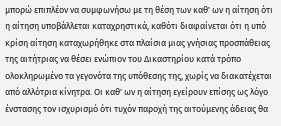μπορώ επιπλέον να συμφωνήσω με τη θέση των καθ' ων η αίτηση ότι η αίτηση υποβάλλεται καταχρηστικά, καθότι διαφαίνεται ότι η υπό κρίση αίτηση καταχωρήθηκε στα πλαίσια μιας γνήσιας προσπάθειας της αιτήτριας να θέσει ενώπιον του Δικαστηρίου κατά τρόπο ολοκληρωμένο τα γεγονότα της υπόθεσης της, χωρίς να διακατέχεται από αλλότρια κίνητρα. Οι καθ' ων η αίτηση εγείρουν επίσης ως λόγο ένστασης τον ισχυρισμό ότι τυχόν παροχή της αιτούμενης άδειας θα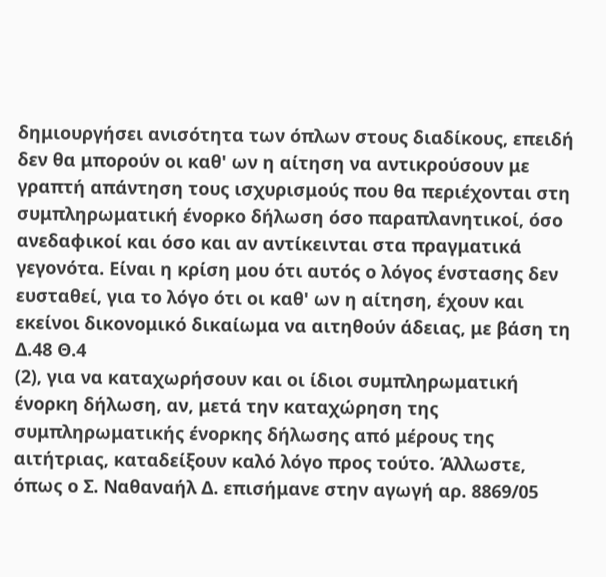δημιουργήσει ανισότητα των όπλων στους διαδίκους, επειδή δεν θα μπορούν οι καθ' ων η αίτηση να αντικρούσουν με γραπτή απάντηση τους ισχυρισμούς που θα περιέχονται στη συμπληρωματική ένορκο δήλωση όσο παραπλανητικοί, όσο ανεδαφικοί και όσο και αν αντίκεινται στα πραγματικά γεγονότα. Είναι η κρίση μου ότι αυτός ο λόγος ένστασης δεν ευσταθεί, για το λόγο ότι οι καθ' ων η αίτηση, έχουν και εκείνοι δικονομικό δικαίωμα να αιτηθούν άδειας, με βάση τη Δ.48 Θ.4
(2), για να καταχωρήσουν και οι ίδιοι συμπληρωματική ένορκη δήλωση, αν, μετά την καταχώρηση της συμπληρωματικής ένορκης δήλωσης από μέρους της αιτήτριας, καταδείξουν καλό λόγο προς τούτο. Άλλωστε, όπως ο Σ. Ναθαναήλ Δ. επισήμανε στην αγωγή αρ. 8869/05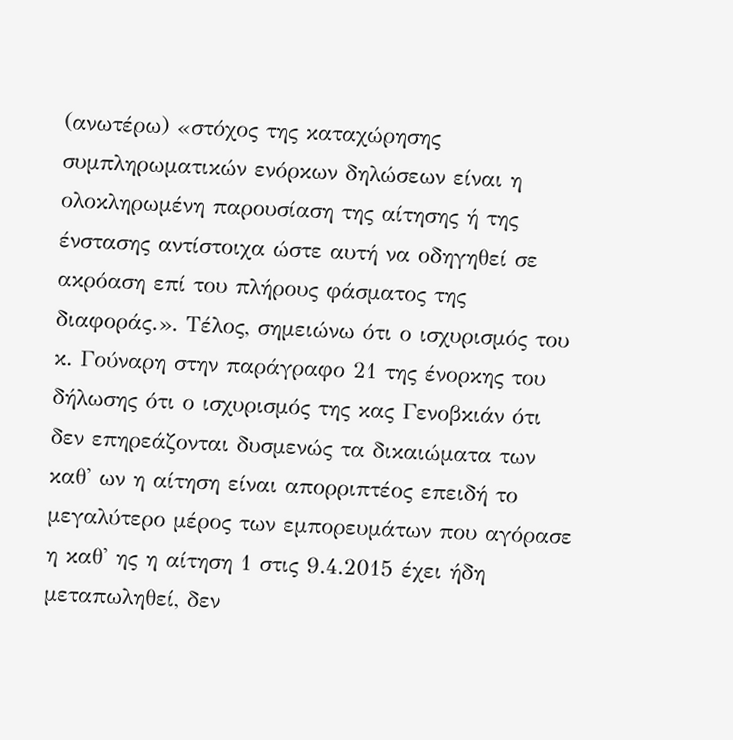(ανωτέρω) «στόχος της καταχώρησης συμπληρωματικών ενόρκων δηλώσεων είναι η ολοκληρωμένη παρουσίαση της αίτησης ή της ένστασης αντίστοιχα ώστε αυτή να οδηγηθεί σε ακρόαση επί του πλήρους φάσματος της διαφοράς.». Τέλος, σημειώνω ότι ο ισχυρισμός του κ. Γούναρη στην παράγραφο 21 της ένορκης του δήλωσης ότι ο ισχυρισμός της κας Γενοβκιάν ότι δεν επηρεάζονται δυσμενώς τα δικαιώματα των καθ' ων η αίτηση είναι απορριπτέος επειδή το μεγαλύτερο μέρος των εμπορευμάτων που αγόρασε η καθ' ης η αίτηση 1 στις 9.4.2015 έχει ήδη μεταπωληθεί, δεν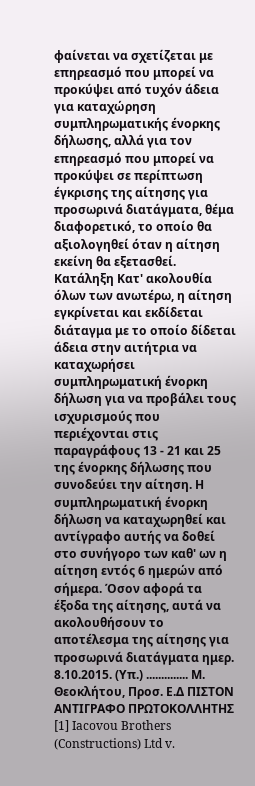φαίνεται να σχετίζεται με επηρεασμό που μπορεί να προκύψει από τυχόν άδεια για καταχώρηση συμπληρωματικής ένορκης δήλωσης, αλλά για τον επηρεασμό που μπορεί να προκύψει σε περίπτωση έγκρισης της αίτησης για προσωρινά διατάγματα, θέμα διαφορετικό, το οποίο θα αξιολογηθεί όταν η αίτηση εκείνη θα εξετασθεί. Κατάληξη Κατ' ακολουθία όλων των ανωτέρω, η αίτηση εγκρίνεται και εκδίδεται διάταγμα με το οποίο δίδεται άδεια στην αιτήτρια να καταχωρήσει συμπληρωματική ένορκη δήλωση για να προβάλει τους ισχυρισμούς που περιέχονται στις παραγράφους 13 - 21 και 25 της ένορκης δήλωσης που συνοδεύει την αίτηση. Η συμπληρωματική ένορκη δήλωση να καταχωρηθεί και αντίγραφο αυτής να δοθεί στο συνήγορο των καθ' ων η αίτηση εντός 6 ημερών από σήμερα. Όσον αφορά τα έξοδα της αίτησης, αυτά να ακολουθήσουν το αποτέλεσμα της αίτησης για προσωρινά διατάγματα ημερ. 8.10.2015. (Υπ.) .............. Μ. Θεοκλήτου, Προσ. Ε.Δ ΠΙΣΤΟΝ ΑΝΤΙΓΡΑΦΟ ΠΡΩΤΟΚΟΛΛΗΤΗΣ [1] Iacovou Brothers (Constructions) Ltd v.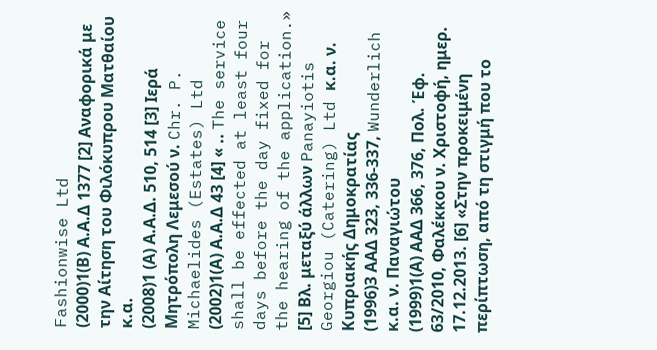Fashionwise Ltd
(2000)1(Β) Α.Α.Δ 1377 [2] Αναφορικά με την Αίτηση του Φιλόκυπρου Ματθαίου κ.α.
(2008)1 (Α) Α.Α.Δ. 510, 514 [3] Ιερά Μητρόπολη Λεμεσού ν. Chr. P. Michaelides (Estates) Ltd
(2002)1(Α) Α.Α.Δ 43 [4] « .. The service shall be effected at least four days before the day fixed for the hearing of the application.» [5] Βλ. μεταξύ άλλων Panayiotis Georgiou (Catering) Ltd κ.α. ν. Κυπριακής Δημοκρατίας
(1996)3 ΑΑΔ 323, 336-337, Wunderlich κ.α. ν. Παναγιώτου
(1999)1(Α) ΑΑΔ 366, 376, Πολ. Έφ. 63/2010, Φαλέκκου ν. Χριστοφή, ημερ. 17.12.2013. [6] «Στην προκειμένη περίπτωση, από τη στιγμή που το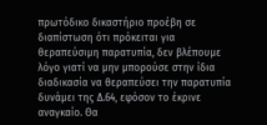πρωτόδικο δικαστήριο προέβη σε διαπίστωση ότι πρόκειται για θεραπεύσιμη παρατυπία, δεν βλέπουμε λόγο γιατί να μην μπορούσε στην ίδια διαδικασία να θεραπεύσει την παρατυπία δυνάμει της Δ.64, εφόσον το έκρινε αναγκαίο. Θα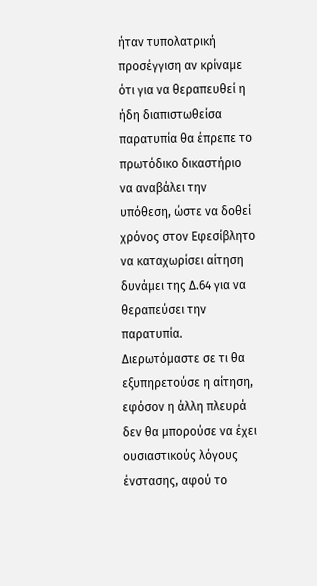ήταν τυπολατρική προσέγγιση αν κρίναμε ότι για να θεραπευθεί η ήδη διαπιστωθείσα παρατυπία θα έπρεπε το πρωτόδικο δικαστήριο να αναβάλει την υπόθεση, ώστε να δοθεί χρόνος στον Εφεσίβλητο να καταχωρίσει αίτηση δυνάμει της Δ.64 για να θεραπεύσει την παρατυπία. Διερωτόμαστε σε τι θα εξυπηρετούσε η αίτηση, εφόσον η άλλη πλευρά δεν θα μπορούσε να έχει ουσιαστικούς λόγους ένστασης, αφού το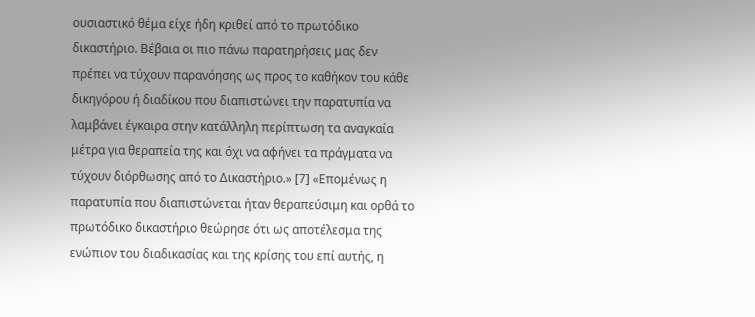ουσιαστικό θέμα είχε ήδη κριθεί από το πρωτόδικο δικαστήριο. Βέβαια οι πιο πάνω παρατηρήσεις μας δεν πρέπει να τύχουν παρανόησης ως προς το καθήκον του κάθε δικηγόρου ή διαδίκου που διαπιστώνει την παρατυπία να λαμβάνει έγκαιρα στην κατάλληλη περίπτωση τα αναγκαία μέτρα για θεραπεία της και όχι να αφήνει τα πράγματα να τύχουν διόρθωσης από το Δικαστήριο.» [7] «Επομένως η παρατυπία που διαπιστώνεται ήταν θεραπεύσιμη και ορθά το πρωτόδικο δικαστήριο θεώρησε ότι ως αποτέλεσμα της ενώπιον του διαδικασίας και της κρίσης του επί αυτής, η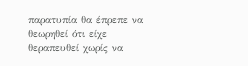παρατυπία θα έπρεπε να θεωρηθεί ότι είχε θεραπευθεί χωρίς να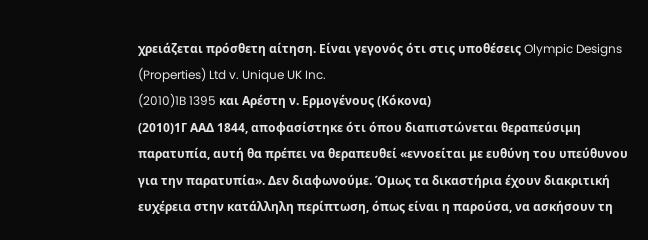χρειάζεται πρόσθετη αίτηση. Είναι γεγονός ότι στις υποθέσεις Olympic Designs (Properties) Ltd v. Unique UK Inc.
(2010)1B 1395 και Αρέστη ν. Ερμογένους (Κόκονα)
(2010)1Γ ΑΑΔ 1844, αποφασίστηκε ότι όπου διαπιστώνεται θεραπεύσιμη παρατυπία, αυτή θα πρέπει να θεραπευθεί «εννοείται με ευθύνη του υπεύθυνου για την παρατυπία». Δεν διαφωνούμε. Όμως τα δικαστήρια έχουν διακριτική ευχέρεια στην κατάλληλη περίπτωση, όπως είναι η παρούσα, να ασκήσουν τη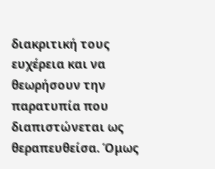διακριτική τους ευχέρεια και να θεωρήσουν την παρατυπία που διαπιστώνεται ως θεραπευθείσα. Όμως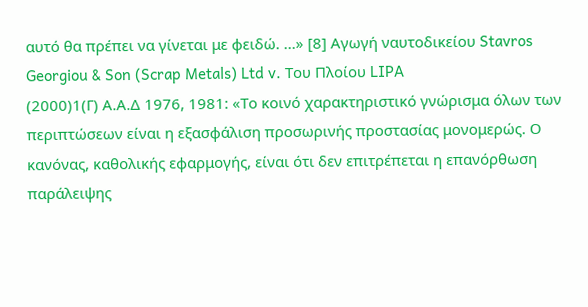αυτό θα πρέπει να γίνεται με φειδώ. ...» [8] Αγωγή ναυτοδικείου Stavros Georgiou & Son (Scrap Metals) Ltd v. Του Πλοίου LIPA
(2000)1(Γ) Α.Α.Δ 1976, 1981: «Το κοινό χαρακτηριστικό γνώρισμα όλων των περιπτώσεων είναι η εξασφάλιση προσωρινής προστασίας μονομερώς. Ο κανόνας, καθολικής εφαρμογής, είναι ότι δεν επιτρέπεται η επανόρθωση παράλειψης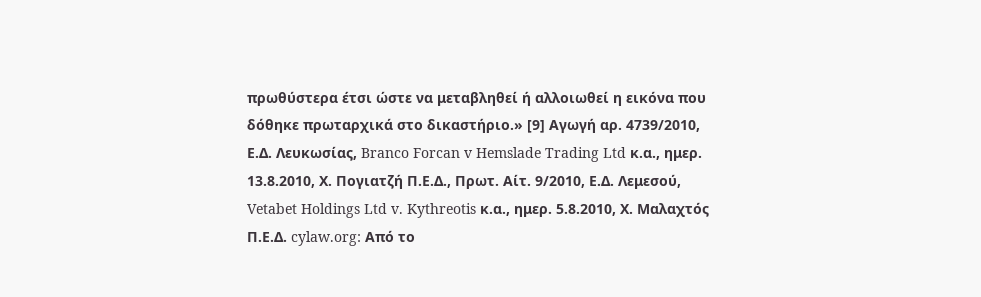πρωθύστερα έτσι ώστε να μεταβληθεί ή αλλοιωθεί η εικόνα που δόθηκε πρωταρχικά στο δικαστήριο.» [9] Αγωγή αρ. 4739/2010, Ε.Δ. Λευκωσίας, Branco Forcan v Hemslade Trading Ltd κ.α., ημερ. 13.8.2010, Χ. Πογιατζή Π.Ε.Δ., Πρωτ. Αίτ. 9/2010, Ε.Δ. Λεμεσού, Vetabet Holdings Ltd v. Kythreotis κ.α., ημερ. 5.8.2010, Χ. Μαλαχτός Π.Ε.Δ. cylaw.org: Από το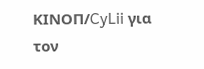ΚΙΝOΠ/CyLii για τον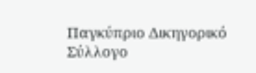Παγκύπριο Δικηγορικό Σύλλογο